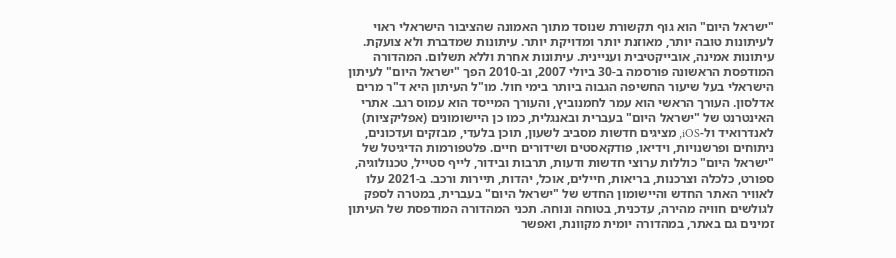"ישראל היום" הוא גוף תקשורת שנוסד מתוך האמונה שהציבור הישראלי ראוי לעיתונות טובה יותר, מאוזנת יותר ומדויקת יותר. עיתונות שמדברת ולא צועקת. עיתונות אמינה, אובייקטיבית ועניינית. עיתונות אחרת וללא תשלום. המהדורה המודפסת הראשונה פורסמה ב-30 ביולי 2007, וב-2010 הפך "ישראל היום" לעיתון הישראלי בעל שיעור החשיפה הגבוה ביותר בימי חול. מו"ל העיתון היא ד"ר מרים אדלסון. העורך הראשי הוא עמר לחמנוביץ, והעורך המייסד הוא עמוס רגב. אתרי האינטרנט של "ישראל היום" בעברית ובאנגלית, כמו כן היישומונים (אפליקציות) לאנדרואיד ול-iOS, מציגים חדשות מסביב לשעון, תוכן בלעדי, מבזקים ועדכונים, ניתוחים ופרשנויות, וידיאו, פודקאסטים ושידורים חיים. פלטפורמות הדיגיטל של "ישראל היום" כוללות ערוצי חדשות ודעות, תרבות ובידור, לייף סטייל, טכנולוגיה, ספורט, כלכלה וצרכנות, בריאות, חיילים, אוכל, יהדות, תיירות ורכב. ב-2021 עלו לאוויר האתר החדש והיישומון החדש של "ישראל היום" בעברית, במטרה לספק לגולשים חוויה מהירה, עדכנית, בטוחה ונוחה. תכני המהדורה המודפסת של העיתון זמינים גם באתר, במהדורה יומית מקוונת, ואפשר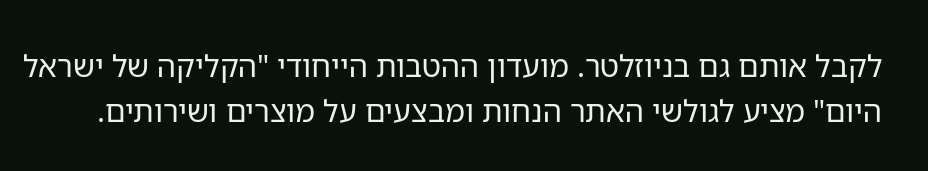לקבל אותם גם בניוזלטר. מועדון ההטבות הייחודי "הקליקה של ישראל היום" מציע לגולשי האתר הנחות ומבצעים על מוצרים ושירותים.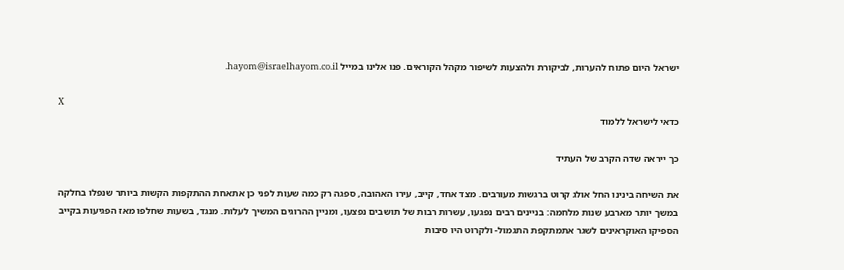ישראל היום פתוח להערות, לביקורת ולהצעות לשיפור מקהל הקוראים. פנו אלינו במייל hayom@israelhayom.co.il.

X
כדאי לישראל ללמוד

כך ייראה שדה הקרב של העתיד

את השיחה בינינו החל אולג קרוט ברגשות מעורבים. מצד אחד, קייב, עירו האהובה, ספגה רק כמה שעות לפני כן אתאחת ההתקפות הקשות ביותר שנפלו בחלקה במשך יותר מארבע שנות מלחמה: בניינים רבים נפגעו, עשרות רבות של תושבים נפצעו, ומניין ההרוגים המשיך לעלות. מנגד, בשעות שחלפו מאז הפגיעות בקייב הספיקו האוקראינים לשגר אתמתקפת התגמול- ולקרוט היו סיבות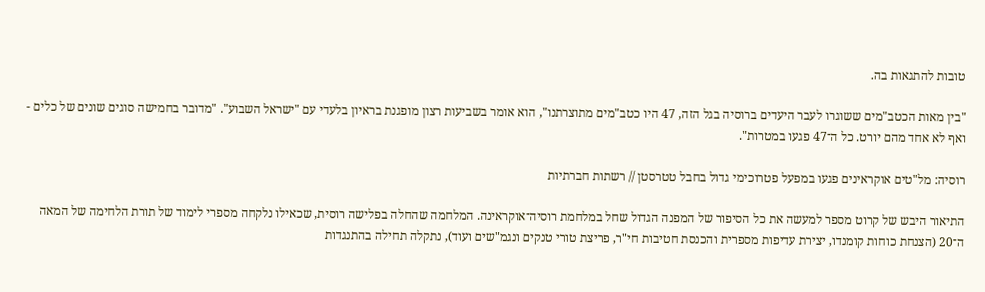טובות להתגאות בה.

"בין מאות הכטב"מים ששוגרו לעבר היעדים ברוסיה בגל הזה, 47 היו כטב"מים מתוצרתנו", הוא אומר בשביעות רצון מופגנת בראיון בלעדי עם "ישראל השבוע". "מדובר בחמישה סוגים שונים של כלים - ואף לא אחד מהם יורט. כל ה־47 פגעו במטרות".

רוסיה: מל"טים אוקראינים פגעו במפעל פטרוכימי גדול בחבל טטרסטן // רשתות חברתיות

התיאור היבש של קרוט מספר למעשה את כל הסיפור של המפנה הגדול שחל במלחמת רוסיה־אוקראינה. המלחמה שהחלה בפלישה רוסית, שכאילו נלקחה מספרי לימוד של תורת הלחימה של המאה ה־20 (הצנחת כוחות קומנדו, יצירת עדיפות מספרית והכנסת חטיבות חי"ר, פריצת טורי טנקים ונגמ"שים ועוד), נתקלה תחילה בהתנגדות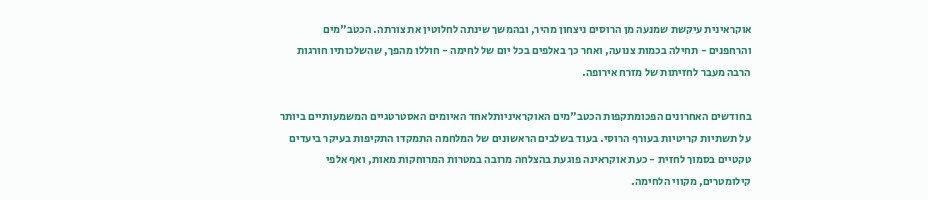אוקראינית עיקשת שמנעה מן הרוסים ניצחון מהיר, ובהמשך שינתה לחלוטין את צורתה. הכטב"מים והרחפנים - תחילה בכמות צנועה, ואחר כך באלפים בכל יום של לחימה - חוללו מהפך, שהשלכותיו חורגות הרבה מעבר לחזיתות של מזרח אירופה.

בחודשים האחרונים הפכומתקפות הכטב"מים האוקראיניותלאחד האיומים האסטרטגיים המשמעותיים ביותר על תשתיות קריטיות בעורף הרוסי. בעוד בשלבים הראשונים של המלחמה התמקדו התקיפות בעיקר ביעדים טקטיים בסמוך לחזית - כעת אוקראינה פוגעת בהצלחה מרובה במטרות המרוחקות מאות, ואף אלפי קילומטרים, מקווי הלחימה.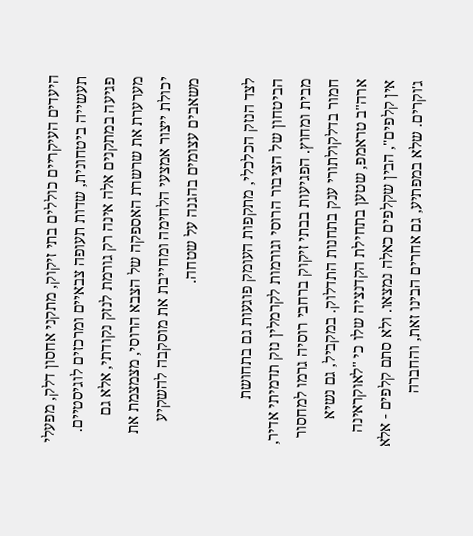היעדים העיקריים כוללים בתי זיקוק, מתקני אחסון דלק, מפעלי תעשייה ביטחונית, שדות תעופה צבאיים ומרכזים לוגיסטיים. פגיעה במתקנים אלה אינה רק גורמת לנזק נקודתי, אלא גם מערערת את שרשרת האספקה של הצבא הרוסי, מצמצמת את יכולת ייצור אמצעי הלחימה ומחייבת את מוסקבה להשקיע משאבים עצומים בהגנה על שטחה.

לצד הנזק הכלכלי, מתקפות העומק פוגעות גם בתחושת הביטחון של הציבור הרוסי וגורמות לקרמלין נזק תדמיתי אדיר, מבית ומחוץ. הפגיעות בבתי זיקוק ברחבי רוסיה גרמו למחסור חמור בדלקולתורי ענק בתחנות התדלוק. במקביל, גם נשיא ארה"ב טראמפ, שטען בתחילת הקדנציה שלו כי "לאוקראינה אין קלפים", הבין שקלפים כאלה נמצאו. ולא סתם קלפים - אלא ג'וקרים. שלא במפתיע, גם אחרים הבינו זאת, והחברה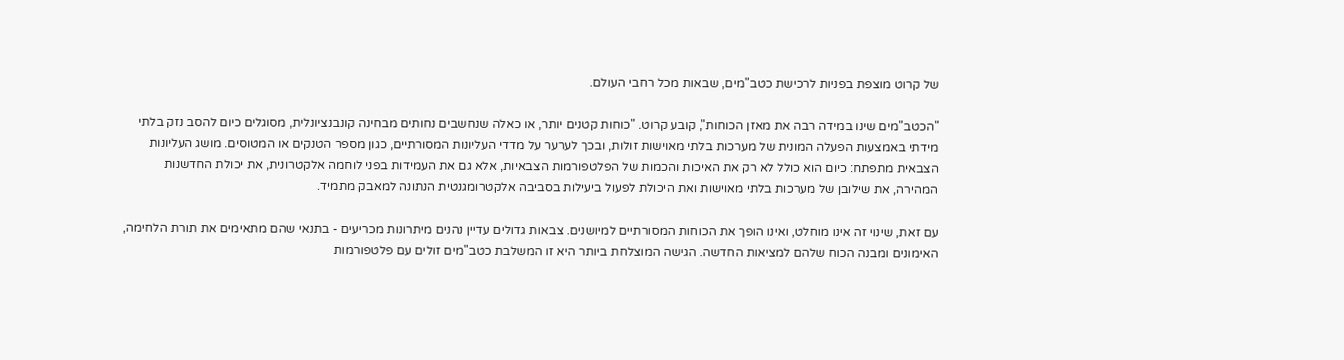של קרוט מוצפת בפניות לרכישת כטב"מים, שבאות מכל רחבי העולם.

"הכטב"מים שינו במידה רבה את מאזן הכוחות", קובע קרוט. "כוחות קטנים יותר, או כאלה שנחשבים נחותים מבחינה קונבנציונלית, מסוגלים כיום להסב נזק בלתי מידתי באמצעות הפעלה המונית של מערכות בלתי מאוישות זולות, ובכך לערער על מדדי העליונות המסורתיים, כגון מספר הטנקים או המטוסים. מושג העליונות הצבאית מתפתח: כיום הוא כולל לא רק את האיכות והכמות של הפלטפורמות הצבאיות, אלא גם את העמידות בפני לוחמה אלקטרונית, את יכולת החדשנות המהירה, את שילובן של מערכות בלתי מאוישות ואת היכולת לפעול ביעילות בסביבה אלקטרומגנטית הנתונה למאבק מתמיד.

עם זאת, שינוי זה אינו מוחלט, ואינו הופך את הכוחות המסורתיים למיושנים. צבאות גדולים עדיין נהנים מיתרונות מכריעים - בתנאי שהם מתאימים את תורת הלחימה, האימונים ומבנה הכוח שלהם למציאות החדשה. הגישה המוצלחת ביותר היא זו המשלבת כטב"מים זולים עם פלטפורמות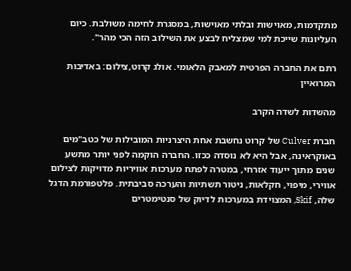מתקדמות, מאוישות ובלתי מאוישות, במסגרת לחימה משולבת. כיום העליונות שייכת למי שמצליח לבצע את השילוב הזה הכי מהר".

רתם את החברה הפרטית למאבק הלאומי. אולג קרוט,צילום: באדיבות המרואיין

מהשדות לשדה הקרב

חברת Culver של קרוט נחשבת אחת היצרניות המובילות של כטב"מים באוקראינה, אבל היא לא נוסדה ככזו. החברה הוקמה לפני יותר מתשע שנים מתוך ייעוד אזרחי, במטרה לפתח מערכות אוויריות מדויקות לצילום אווירי, מיפוי, חקלאות, ניטור תשתיות והערכה סביבתית. פלטפורמת הדגל שלה, Skif, המצוידת במערכות לדיוק של סנטימטרים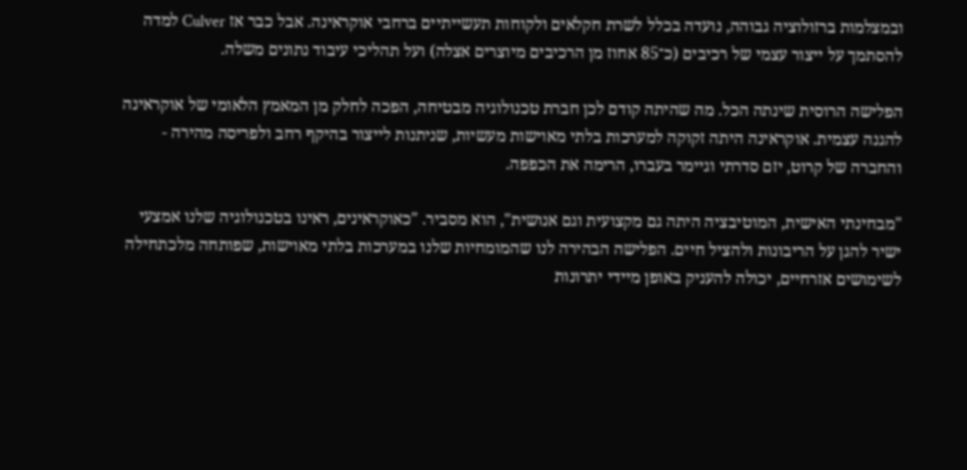ובמצלמות ברזולוציה גבוהה, נועדה בכלל לשרת חקלאים ולקוחות תעשייתיים ברחבי אוקראינה. אבל כבר אז Culver למדה להסתמך על ייצור עצמי של רכיבים (כ־85 אחוז מן הרכיבים מיוצרים אצלה) ועל תהליכי עיבוד נתונים משלה.

הפלישה הרוסית שינתה הכל. מה שהיתה קודם לכן חברת טכנולוגיה מבטיחה, הפכה לחלק מן המאמץ הלאומי של אוקראינה להגנה עצמית. אוקראינה היתה זקוקה למערכות בלתי מאוישות מעשיות, שניתנות לייצור בהיקף רחב ולפריסה מהירה - והחברה של קרוט, יזם סדרתי וגיימר בעברו, הרימה את הכפפה.

"מבחינתי האישית, המוטיבציה היתה גם מקצועית וגם אנושית", הוא מסביר. "כאוקראינים, ראינו בטכנולוגיה שלנו אמצעי ישיר להגן על הריבונות ולהציל חיים. הפלישה הבהירה לנו שהמומחיות שלנו במערכות בלתי מאוישות, שפותחה מלכתחילה לשימושים אזרחיים, יכולה להעניק באופן מיידי יתרונות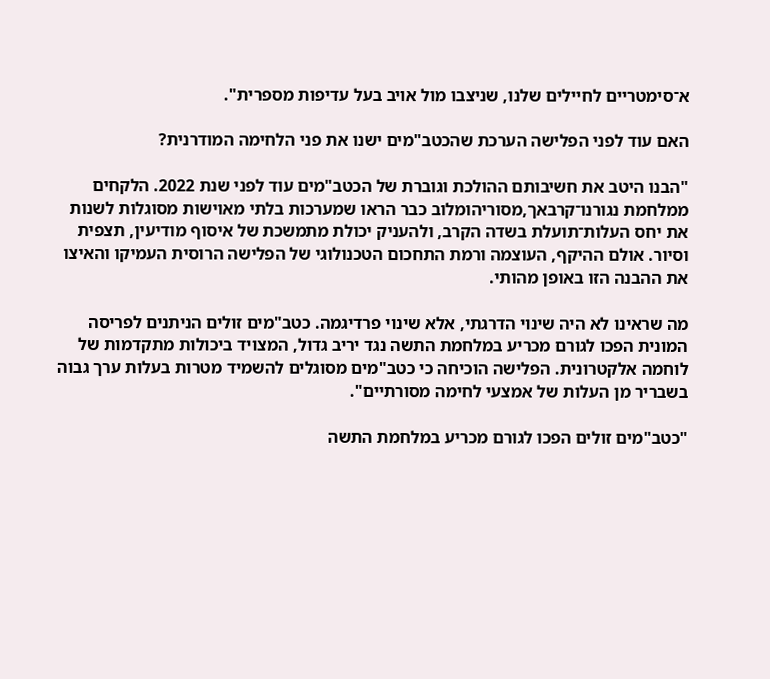א־סימטריים לחיילים שלנו, שניצבו מול אויב בעל עדיפות מספרית".

האם עוד לפני הפלישה הערכת שהכטב"מים ישנו את פני הלחימה המודרנית?

"הבנו היטב את חשיבותם ההולכת וגוברת של הכטב"מים עוד לפני שנת 2022. הלקחים ממלחמת נגורנו־קרבאך,מסוריהומלוב כבר הראו שמערכות בלתי מאוישות מסוגלות לשנות את יחס העלות־תועלת בשדה הקרב, ולהעניק יכולת מתמשכת של איסוף מודיעין, תצפית וסיור. אולם ההיקף, העוצמה ורמת התחכום הטכנולוגי של הפלישה הרוסית העמיקו והאיצו את ההבנה הזו באופן מהותי.

מה שראינו לא היה שינוי הדרגתי, אלא שינוי פרדיגמה. כטב"מים זולים הניתנים לפריסה המונית הפכו לגורם מכריע במלחמת התשה נגד יריב גדול, המצויד ביכולות מתקדמות של לוחמה אלקטרונית. הפלישה הוכיחה כי כטב"מים מסוגלים להשמיד מטרות בעלות ערך גבוה בשבריר מן העלות של אמצעי לחימה מסורתיים".

"כטב"מים זולים הפכו לגורם מכריע במלחמת התשה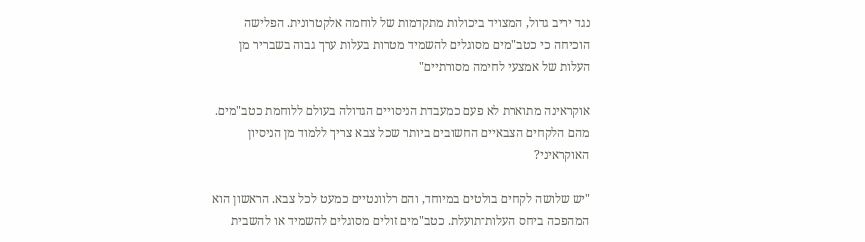נגד יריב גדול, המצויד ביכולות מתקדמות של לוחמה אלקטרונית. הפלישה הוכיחה כי כטב"מים מסוגלים להשמיד מטרות בעלות ערך גבוה בשבריר מן העלות של אמצעי לחימה מסורתיים"

אוקראינה מתוארת לא פעם כמעבדת הניסויים הגדולה בעולם ללוחמת כטב"מים. מהם הלקחים הצבאיים החשובים ביותר שכל צבא צריך ללמוד מן הניסיון האוקראיני?

"יש שלושה לקחים בולטים במיוחד, והם רלוונטיים כמעט לכל צבא. הראשון הוא המהפכה ביחס העלות־תועלת. כטב"מים זולים מסוגלים להשמיד או להשבית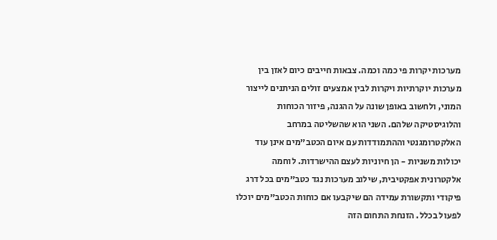מערכות יקרות פי כמה וכמה. צבאות חייבים כיום לאזן בין מערכות יוקרתיות ויקרות לבין אמצעים זולים הניתנים לייצור המוני, ולחשוב באופן שונה על ההגנה, פיזור הכוחות והלוגיסטיקה שלהם. השני הוא שהשליטה במרחב האלקטרומגנטי וההתמודדות עם איום הכטב"מים אינן עוד יכולות משניות - הן חיוניות לעצם ההישרדות. לוחמה אלקטרונית אפקטיבית, שילוב מערכות נגד כטב"מים בכל דרג פיקודי ותקשורת עמידה הם שיקבעו אם כוחות הכטב"מים יוכלו לפעול בכלל. הזנחת התחום הזה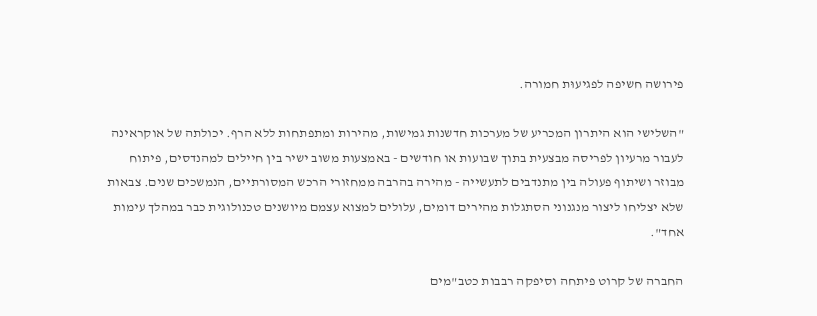פירושה חשיפה לפגיעוּת חמורה.

"השלישי הוא היתרון המכריע של מערכות חדשנות גמישות, מהירות ומתפתחות ללא הרף. יכולתה של אוקראינה לעבור מרעיון לפריסה מבצעית בתוך שבועות או חודשים - באמצעות משוב ישיר בין חיילים למהנדסים, פיתוח מבוזר ושיתוף פעולה בין מתנדבים לתעשייה - מהירה בהרבה ממחזורי הרכש המסורתיים, הנמשכים שנים. צבאות שלא יצליחו ליצור מנגנוני הסתגלות מהירים דומים, עלולים למצוא עצמם מיושנים טכנולוגית כבר במהלך עימות אחד".

החברה של קרוט פיתחה וסיפקה רבבות כטב"מים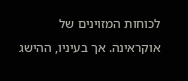לכוחות המזוינים של אוקראינה. אך בעיניו, ההישג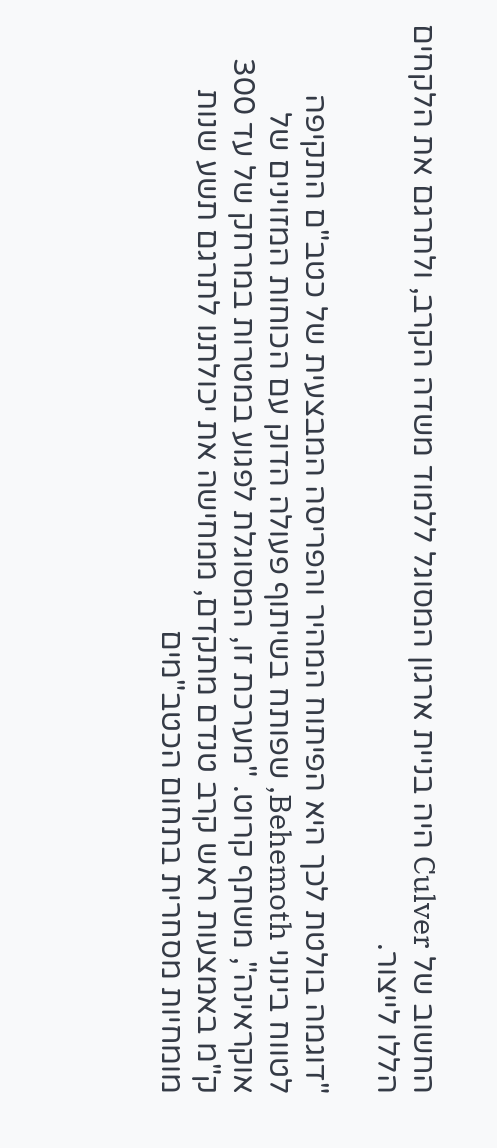החשוב של Culver היה בניית ארגון המסוגל ללמוד משדה הקרב, ולתרגם את הלקחים הללו לייצור.

"דוגמה בולטת לכך היא הפיתוח המהיר והפריסה המבצעית של כטב"ם התקיפה לטווח בינוני Behemoth, שפותח בשיתוף פעולה הדוק עם הכוחות המזוינים של אוקראינה", משתף קרוט. "מערכת זו, המסוגלת לפגוע במטרות במרחק של עד 300 ק"מ באמצעות ראש קרב טנדם מתקדם, ממחישה את יכולתנו לתרגם תשע שנות מומחיות מסחרית בתחום הכטב"מים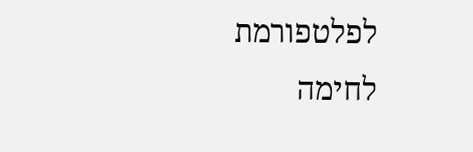לפלטפורמת לחימה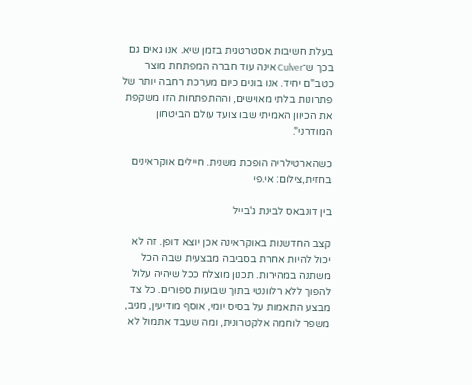בעלת חשיבות אסטרטגית בזמן שיא. אנו גאים גם בכך ש־Culver אינה עוד חברה המפתחת מוצר כטב"ם יחיד. אנו בונים כיום מערכת רחבה יותר של פתרונות בלתי מאוישים, וההתפתחות הזו משקפת את הכיוון האמיתי שבו צועד עולם הביטחון המודרני".

כשהארטילריה הופכת משנית. חיילים אוקראינים בחזית,צילום: אי.פי

בין דונבאס לבינת ג'בייל

קצב החדשנות באוקראינה אכן יוצא דופן. זה לא יכול להיות אחרת בסביבה מבצעית שבה הכל משתנה במהירות. תכנון מוצלח ככל שיהיה עלול להפוך ללא רלוונטי בתוך שבועות ספורים. כל צד מבצע התאמות על בסיס יומי, אוסף מודיעין, מגיב, משפר לוחמה אלקטרונית, ומה שעבד אתמול לא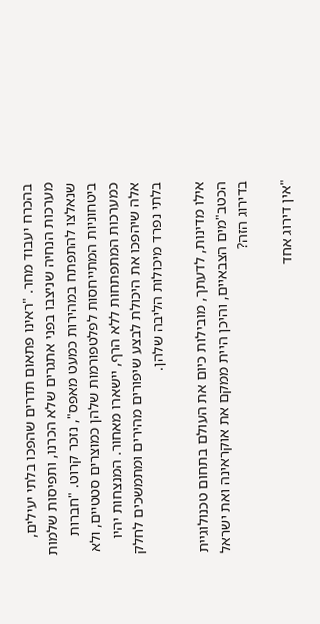בהכרח יעבוד מחר. "ראינו פתאום תדרים שהפכו בלתי יעילים, מערכות הנחיה שניצבו בפני אתגרים שלא הכרנו, ותפיסות שלמות שנאלצו להתפתח במהירות כמעט מאפס", נזכר קרוט. "חברות ביטחוניות המתייחסות לפלטפורמות שלהן כמוצרים סטטיים, ולא כמערכות המתפתחות ללא הרף, יישארו מאחור. המנצחות יהיו אלה שיהפכו את היכולת לבצע שיפורים מהירים ומתמשכים לחלק בלתי נפרד מיכולות הליבה שלהן.

אילו מדינות, לדעתך, מובילות כיום את העולם בתחום טכנולוגיית הכטב"מים הצבאיים, והיכן היית ממקם את אוקראינה ואת ישראל בדירוג הזה?

"אין דירוג אחד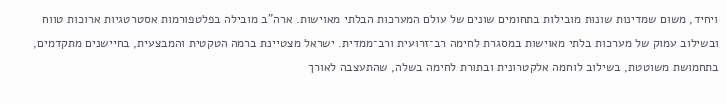ויחיד, משום שמדינות שונות מובילות בתחומים שונים של עולם המערכות הבלתי מאוישות. ארה"ב מובילה בפלטפורמות אסטרטגיות ארוכות טווח ובשילוב עמוק של מערכות בלתי מאוישות במסגרת לחימה רב־זרועית ורב־ממדית. ישראל מצטיינת ברמה הטקטית והמבצעית, בחיישנים מתקדמים, בתחמושת משוטטת, בשילוב לוחמה אלקטרונית ובתורת לחימה בשלה, שהתעצבה לאורך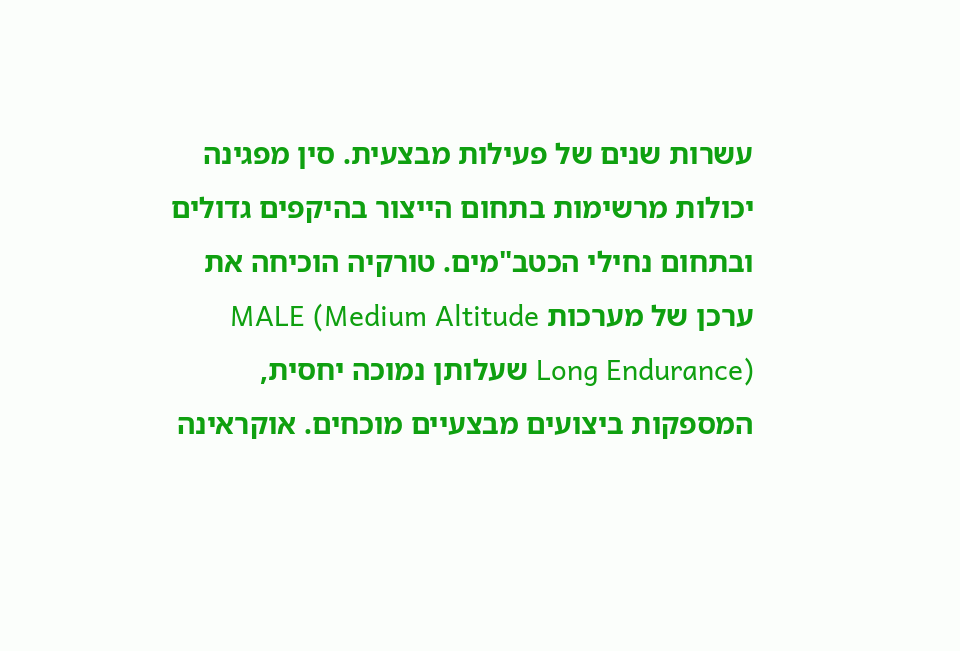עשרות שנים של פעילות מבצעית. סין מפגינה יכולות מרשימות בתחום הייצור בהיקפים גדולים ובתחום נחילי הכטב"מים. טורקיה הוכיחה את ערכן של מערכות MALE (Medium Altitude Long Endurance) שעלותן נמוכה יחסית, המספקות ביצועים מבצעיים מוכחים. אוקראינה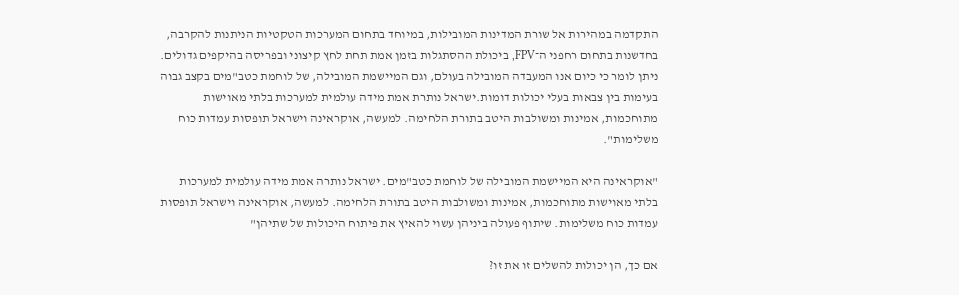התקדמה במהירות אל שורת המדינות המובילות, במיוחד בתחום המערכות הטקטיות הניתנות להקרבה, בחדשנות בתחום רחפני ה־FPV, ביכולת ההסתגלות בזמן אמת תחת לחץ קיצוני ובפריסה בהיקפים גדולים. ניתן לומר כי כיום אנו המעבדה המובילה בעולם, וגם המיישמת המובילה, של לוחמת כטב"מים בקצב גבוה בעימות בין צבאות בעלי יכולות דומות.ישראל נותרת אמת מידה עולמית למערכות בלתי מאוישות מתוחכמות, אמינות ומשולבות היטב בתורת הלחימה. למעשה, אוקראינה וישראל תופסות עמדות כוח משלימות".

"אוקראינה היא המיישמת המובילה של לוחמת כטב"מים. ישראל נותרה אמת מידה עולמית למערכות בלתי מאוישות מתוחכמות, אמינות ומשולבות היטב בתורת הלחימה. למעשה, אוקראינה וישראל תופסות עמדות כוח משלימות. שיתוף פעולה ביניהן עשוי להאיץ את פיתוח היכולות של שתיהן"

אם כך, הן יכולות להשלים זו את זו?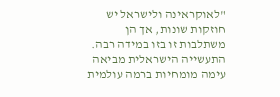"לאוקראינה ולישראל יש חוזקות שונות, אך הן משתלבות זו בזו במידה רבה. התעשייה הישראלית מביאה עימה מומחיות ברמה עולמית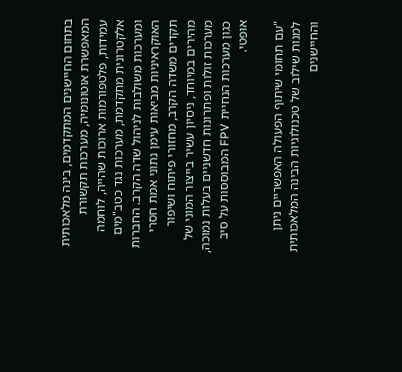בתחום החיישנים המתקדמים, בינה מלאכותית המאפשרת אוטונומיה, מערכות תקשורת עמידות, פלטפורמות ארוכות שהייה, לוחמה אלקטרונית מתקדמת, מערכות נגד כטב"מים ומערכות משולבות לניהול שדה הקרב. החברות האוקראיניות מביאות עימן נתוני אמת חסרי תקדים משדה הקרב, מחזורי פיתוח ושיפור מהירים במיוחד, ניסיון עשיר בייצור המוני של מערכות זולות ופתרונות חדשניים בעלות נמוכה, כגון מערכות הנחיית FPV המבוססות על סיב אופטי.

"עם תחומי שיתוף הפעולה האפשריים ניתן למנות שילוב של טכנולוגיות הבינה המלאכותית והחיישנים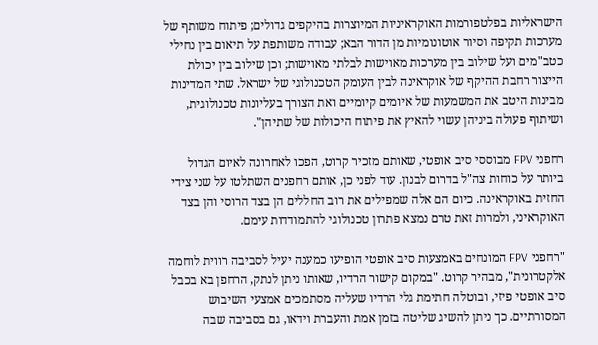הישראליות בפלטפורמות האוקראיניות המיוצרות בהיקפים גדולים; פיתוח משותף של מערכות תקיפה וסיור אוטונומיות מן הדור הבא; עבודה משותפת על תיאום בין נחילי כטב"מים ועל שילוב בין מערכות מאוישות לבלתי מאוישות; וכן שילוב בין יכולת הייצור רחבת ההיקף של אוקראינה לבין העומק הטכנולוגי של ישראל. שתי המדינות מבינות היטב את המשמעות של איומים קיומיים ואת הצורך בעליונות טכנולוגית, ושיתוף פעולה ביניהן עשוי להאיץ את פיתוח היכולות של שתיהן".

רחפני FPV מבוססי סיב אופטי, שאותם מזכיר קרוט, הפכו לאחרונה לאיום הגדול ביותר על כוחות צה"ל בדרום לבנון. עוד לפני כן, אותם רחפנים השתלטו על שני צידי החזית באוקראינה. כיום הם אלה שמפילים את רוב החללים הן בצד הרוסי והן בצד האוקראיני, ולמרות זאת טרם נמצא פתרון טכנולוגי להתמודדות עימם.

"רחפני FPV המונחים באמצעות סיב אופטי הופיעו כמענה יעיל לסביבה רווית לוחמה אלקטרונית", מבהיר קרוט. "במקום קישור הרדיו, שאותו ניתן לנתק, הרחפן בא בכבל סיב אופטי פיזי, ובוטלה חתימת גלי הרדיו שעליה מסתמכים אמצעי השיבוש המסורתיים. כך ניתן להשיג שליטה בזמן אמת והעברת וידאו, גם בסביבה שבה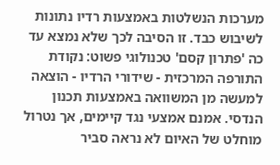מערכות הנשלטות באמצעות רדיו נתונות לשיבוש כבד. זו הסיבה לכך שלא נמצא עד כה 'פתרון קסם' טכנולוגי פשוט: נקודת התורפה המרכזית - שידורי הרדיו - הוצאה למעשה מן המשוואה באמצעות תכנון הנדסי. אמנם אמצעי נגד קיימים, אך נטרול מוחלט של האיום לא נראה סביר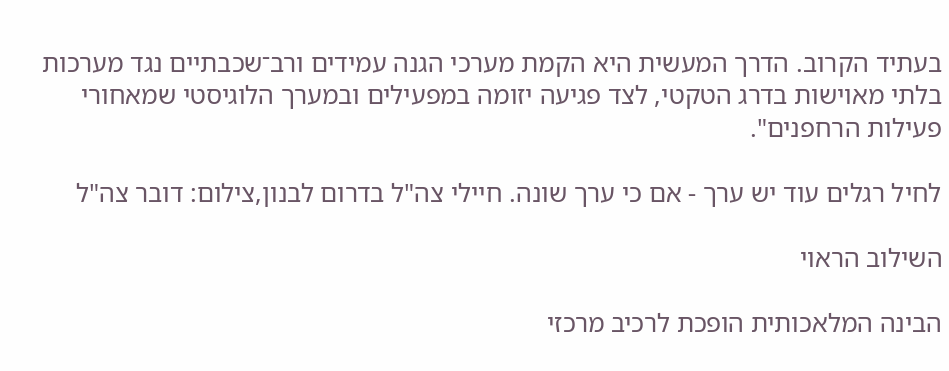בעתיד הקרוב. הדרך המעשית היא הקמת מערכי הגנה עמידים ורב־שכבתיים נגד מערכות בלתי מאוישות בדרג הטקטי, לצד פגיעה יזומה במפעילים ובמערך הלוגיסטי שמאחורי פעילות הרחפנים".

לחיל רגלים עוד יש ערך - אם כי ערך שונה. חיילי צה"ל בדרום לבנון,צילום: דובר צה"ל

השילוב הראוי

הבינה המלאכותית הופכת לרכיב מרכזי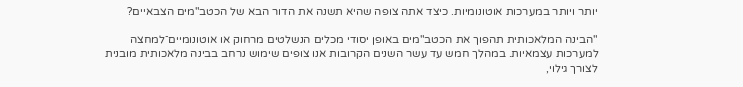יותר ויותר במערכות אוטונומיות. כיצד אתה צופה שהיא תשנה את הדור הבא של הכטב"מים הצבאיים?

"הבינה המלאכותית תהפוך את הכטב"מים באופן יסודי מכלים הנשלטים מרחוק או אוטונומיים־למחצה למערכות עצמאיות. במהלך חמש עד עשר השנים הקרובות אנו צופים שימוש נרחב בבינה מלאכותית מובנית לצורך גילוי,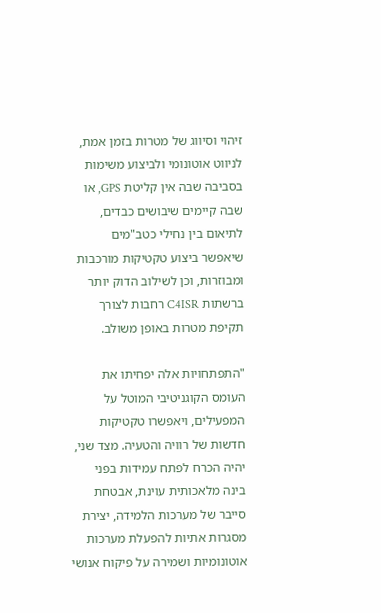זיהוי וסיווג של מטרות בזמן אמת, לניווט אוטונומי ולביצוע משימות בסביבה שבה אין קליטת GPS, או שבה קיימים שיבושים כבדים, לתיאום בין נחילי כטב"מים שיאפשר ביצוע טקטיקות מורכבות ומבוזרות, וכן לשילוב הדוק יותר ברשתות C4ISR רחבות לצורך תקיפת מטרות באופן משולב.

"התפתחויות אלה יפחיתו את העומס הקוגניטיבי המוטל על המפעילים, ויאפשרו טקטיקות חדשות של רוויה והטעיה. מצד שני, יהיה הכרח לפתח עמידות בפני בינה מלאכותית עוינת, אבטחת סייבר של מערכות הלמידה, יצירת מסגרות אתיות להפעלת מערכות אוטונומיות ושמירה על פיקוח אנושי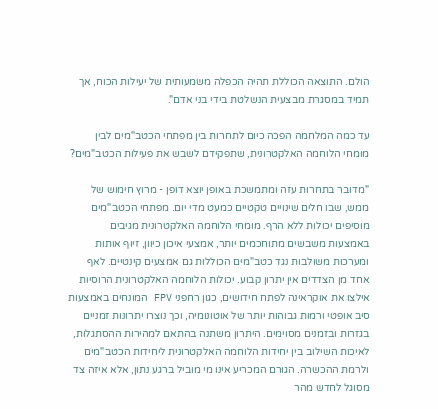הולם. התוצאה הכוללת תהיה הכפלה משמעותית של יעילות הכוח, אך תמיד במסגרת מבצעית הנשלטת בידי בני אדם".

עד כמה המלחמה הפכה כיום לתחרות בין מפתחי הכטב"מים לבין מומחי הלוחמה האלקטרונית, שתפקידם לשבש את פעילות הכטב"מים?

"מדובר בתחרות עזה ומתמשכת באופן יוצא דופן - מרוץ חימוש של ממש, שבו חלים שינויים טקטיים כמעט מדי יום. מפתחי הכטב"מים מוסיפים יכולות ללא הרף. מומחי הלוחמה האלקטרונית מגיבים באמצעות משבשים מתוחכמים יותר, אמצעי איכון כיוון, זיוף אותות ומערכות משולבות נגד כטב"מים הכוללות גם אמצעים קינטיים. לאף אחד מן הצדדים אין יתרון קבוע. יכולות הלוחמה האלקטרונית הרוסיות אילצו את אוקראינה לפתח חידושים, כגון רחפני FPV המונחים באמצעות סיב אופטי ורמות גבוהות יותר של אוטונומיה, וכך נוצרו יתרונות זמניים בגזרות ובזמנים מסוימים. היתרון משתנה בהתאם למהירות ההסתגלות, לאיכות השילוב בין יחידות הלוחמה האלקטרונית ליחידות הכטב"מים ולרמת ההכשרה. הגורם המכריע אינו מי מוביל ברגע נתון, אלא איזה צד מסוגל לחדש מהר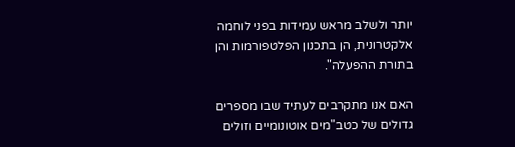יותר ולשלב מראש עמידות בפני לוחמה אלקטרונית, הן בתכנון הפלטפורמות והן בתורת ההפעלה".

האם אנו מתקרבים לעתיד שבו מספרים גדולים של כטב"מים אוטונומיים וזולים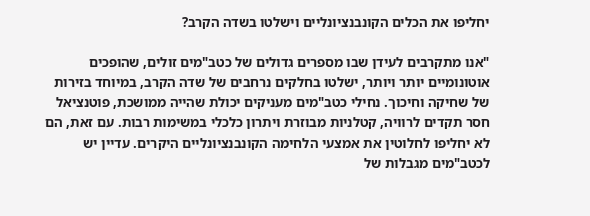יחליפו את הכלים הקונבנציונליים וישלטו בשדה הקרב?

"אנו מתקרבים לעידן שבו מספרים גדולים של כטב"מים זולים, שהופכים אוטונומיים יותר ויותר, ישלטו בחלקים נרחבים של שדה הקרב, במיוחד בזירות של שחיקה וחיכוך. נחילי כטב"מים מעניקים יכולת שהייה ממושכת, פוטנציאל חסר תקדים לרוויה, קטלניות מבוזרת ויתרון כלכלי במשימות רבות. עם זאת, הם לא יחליפו לחלוטין את אמצעי הלחימה הקונבנציונליים היקרים. עדיין יש לכטב"מים מגבלות של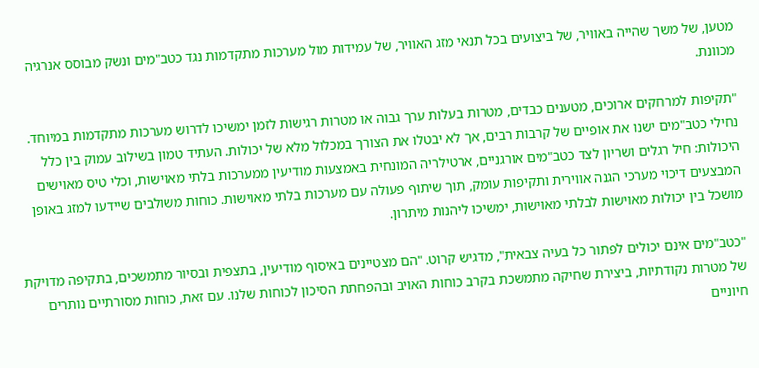מטען, של משך שהייה באוויר, של ביצועים בכל תנאי מזג האוויר, של עמידות מול מערכות מתקדמות נגד כטב"מים ונשק מבוסס אנרגיה מכוונת.

"תקיפות למרחקים ארוכים, מטענים כבדים, מטרות בעלות ערך גבוה או מטרות רגישות לזמן ימשיכו לדרוש מערכות מתקדמות במיוחד. נחילי כטב"מים ישנו את אופיים של קרבות רבים, אך לא יבטלו את הצורך במכלול מלא של יכולות. העתיד טמון בשילוב עמוק בין כלל היכולות: חיל רגלים ושריון לצד כטב"מים אורגניים, ארטילריה המונחית באמצעות מודיעין ממערכות בלתי מאוישות, וכלי טיס מאוישים המבצעים דיכוי מערכי הגנה אווירית ותקיפות עומק, תוך שיתוף פעולה עם מערכות בלתי מאוישות. כוחות משולבים שיידעו למזג באופן מושכל בין יכולות מאוישות לבלתי מאוישות, ימשיכו ליהנות מיתרון.

"כטב"מים אינם יכולים לפתור כל בעיה צבאית", מדגיש קרוט. "הם מצטיינים באיסוף מודיעין, בתצפית ובסיור מתמשכים, בתקיפה מדויקת של מטרות נקודתיות, ביצירת שחיקה מתמשכת בקרב כוחות האויב ובהפחתת הסיכון לכוחות שלנו. עם זאת, כוחות מסורתיים נותרים חיוניים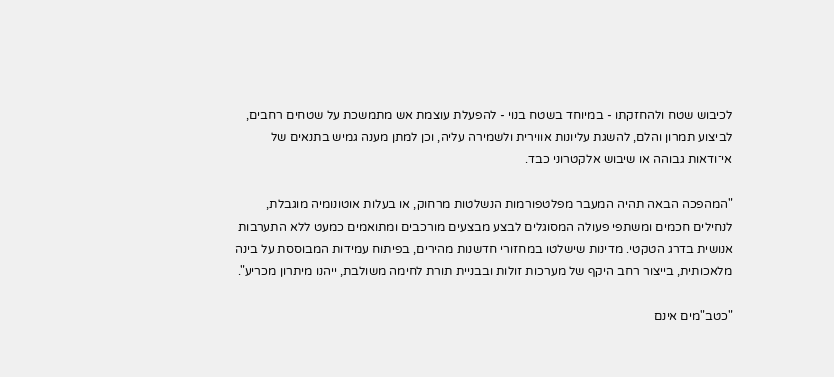לכיבוש שטח ולהחזקתו - במיוחד בשטח בנוי - להפעלת עוצמת אש מתמשכת על שטחים רחבים, לביצוע תמרון והלם, להשגת עליונות אווירית ולשמירה עליה, וכן למתן מענה גמיש בתנאים של אי־ודאות גבוהה או שיבוש אלקטרוני כבד.

"המהפכה הבאה תהיה המעבר מפלטפורמות הנשלטות מרחוק, או בעלות אוטונומיה מוגבלת, לנחילים חכמים ומשתפי פעולה המסוגלים לבצע מבצעים מורכבים ומתואמים כמעט ללא התערבות אנושית בדרג הטקטי. מדינות שישלטו במחזורי חדשנות מהירים, בפיתוח עמידות המבוססת על בינה מלאכותית, בייצור רחב היקף של מערכות זולות ובבניית תורת לחימה משולבת, ייהנו מיתרון מכריע".

"כטב"מים אינם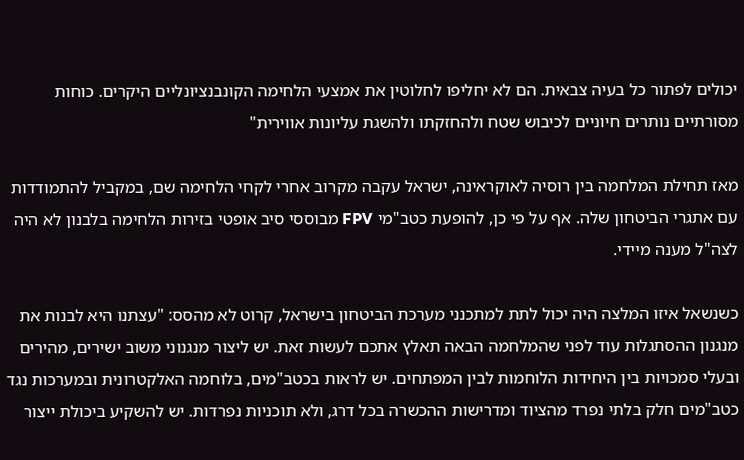יכולים לפתור כל בעיה צבאית. הם לא יחליפו לחלוטין את אמצעי הלחימה הקונבנציונליים היקרים. כוחות מסורתיים נותרים חיוניים לכיבוש שטח ולהחזקתו ולהשגת עליונות אווירית"

מאז תחילת המלחמה בין רוסיה לאוקראינה, ישראל עקבה מקרוב אחרי לקחי הלחימה שם, במקביל להתמודדות עם אתגרי הביטחון שלה. אף על פי כן, להופעת כטב"מי FPV מבוססי סיב אופטי בזירות הלחימה בלבנון לא היה לצה"ל מענה מיידי.

כשנשאל איזו המלצה היה יכול לתת למתכנני מערכת הביטחון בישראל, קרוט לא מהסס: "עצתנו היא לבנות את מנגנון ההסתגלות עוד לפני שהמלחמה הבאה תאלץ אתכם לעשות זאת. יש ליצור מנגנוני משוב ישירים, מהירים ובעלי סמכויות בין היחידות הלוחמות לבין המפתחים. יש לראות בכטב"מים, בלוחמה האלקטרונית ובמערכות נגד כטב"מים חלק בלתי נפרד מהציוד ומדרישות ההכשרה בכל דרג, ולא תוכניות נפרדות. יש להשקיע ביכולת ייצור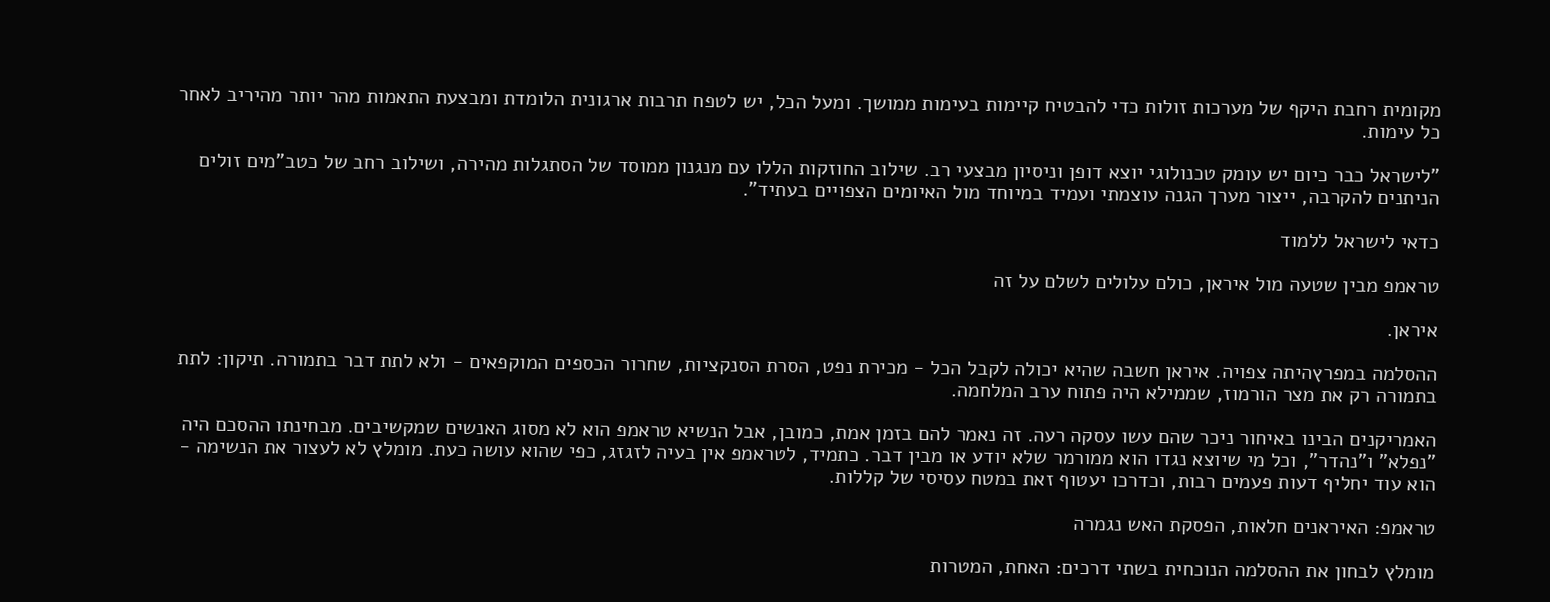מקומית רחבת היקף של מערכות זולות כדי להבטיח קיימות בעימות ממושך. ומעל הכל, יש לטפח תרבות ארגונית הלומדת ומבצעת התאמות מהר יותר מהיריב לאחר כל עימות.

"לישראל כבר כיום יש עומק טכנולוגי יוצא דופן וניסיון מבצעי רב. שילוב החוזקות הללו עם מנגנון ממוסד של הסתגלות מהירה, ושילוב רחב של כטב"מים זולים הניתנים להקרבה, ייצור מערך הגנה עוצמתי ועמיד במיוחד מול האיומים הצפויים בעתיד".

כדאי לישראל ללמוד

טראמפ מבין שטעה מול איראן, כולם עלולים לשלם על זה

איראן.

ההסלמה במפרץהיתה צפויה. איראן חשבה שהיא יכולה לקבל הכל - מכירת נפט, הסרת הסנקציות, שחרור הכספים המוקפאים - ולא לתת דבר בתמורה. תיקון: לתת בתמורה רק את מצר הורמוז, שממילא היה פתוח ערב המלחמה.

האמריקנים הבינו באיחור ניכר שהם עשו עסקה רעה. זה נאמר להם בזמן אמת, כמובן, אבל הנשיא טראמפ הוא לא מסוג האנשים שמקשיבים. מבחינתו ההסכם היה "נפלא" ו"נהדר", וכל מי שיוצא נגדו הוא ממורמר שלא יודע או מבין דבר. כתמיד, לטראמפ אין בעיה לזגזג, כפי שהוא עושה כעת. מומלץ לא לעצור את הנשימה - הוא עוד יחליף דעות פעמים רבות, וכדרכו יעטוף זאת במטח עסיסי של קללות.

טראמפ: האיראנים חלאות, הפסקת האש נגמרה

מומלץ לבחון את ההסלמה הנוכחית בשתי דרכים: האחת, המטרות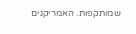שמותקפות. האמריקנים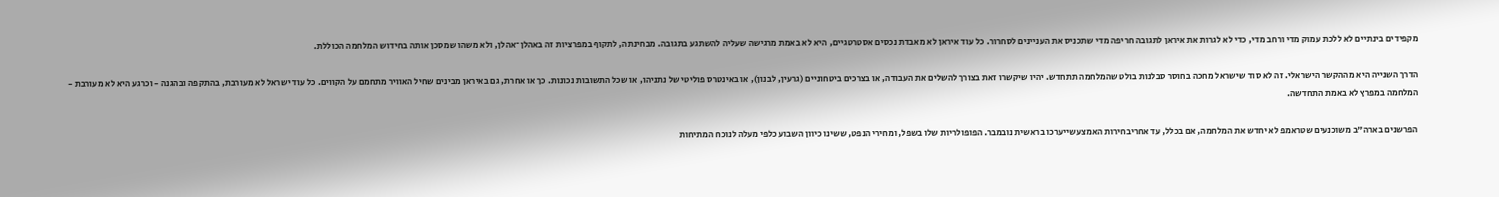מקפידים בינתיים לא ללכת עמוק מדי ורחב מדי, כדי לא לגרות את איראן לתגובה חריפה מדי שתכניס את העניינים לסחרור. כל עוד איראן לא מאבדת נכסים אסטרטגיים, היא לא באמת מרגישה שעליה להשתגע בתגובה. מבחינתה, לתקוף במפרציות זה באהלן־אהלן, ולא משהו שמסכן אותה בחידוש המלחמה הכוללת.

הדרך השנייה היא מההקשר הישראלי. זה לא סוד שישראל מחכה בחוסר סבלנות בולט שהמלחמה תתחדש. יהיו שיקשרו זאת בצורך להשלים את העבודה, או בצרכים ביטחוניים (גרעין, לבנון), או באינטרס פוליטי של נתניהו, או שכל התשובות נכונות. כך או אחרת, גם באיראן מבינים שחיל האוויר מתחמם על הקווים. כל עוד ישראל לא מעורבת, בהתקפה ובהגנה - וכרגע היא לא מעורבת - המלחמה במפרץ לא באמת התחדשה.

הפרשנים בארה"ב משוכנעים שטראמפ לא יחדש את המלחמה, אם בכלל, עד אחריבחירות האמצעשייערכו בראשית נובמבר. הפופולריות שלו בשפל, ומחירי הנפט, ששינו כיוון השבוע כלפי מעלה לנוכח המתיחות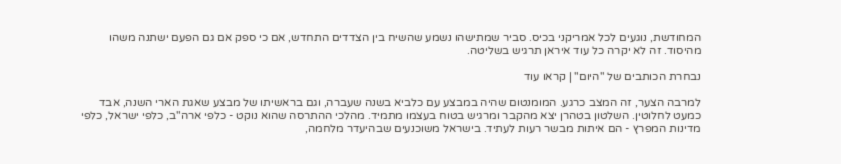המחודשת, נוגעים לכל אמריקני בכיס. סביר שמתישהו נשמע שהשיח בין הצדדים התחדש, אם כי ספק אם גם הפעם ישתנה משהו מהיסוד. זה לא יקרה כל עוד איראן תרגיש בשליטה.

נבחרת הכותבים של "היום" | קראו עוד

למרבה הצער, זה המצב כרגע. המומנטום שהיה במבצע עם כלביא בשנה שעברה, וגם בראשיתו של מבצע שאגת הארי השנה, אבד כמעט לחלוטין. השלטון בטהרן יצא מהקבר ומרגיש בטוח בעצמו מתמיד. מהלכי ההתרסה שהוא נוקט - כלפי ארה"ב, כלפי ישראל, כלפי מדינות המפרץ - הם איתות מבשר רעות לעתיד. בישראל משוכנעים שבהיעדר מלחמה,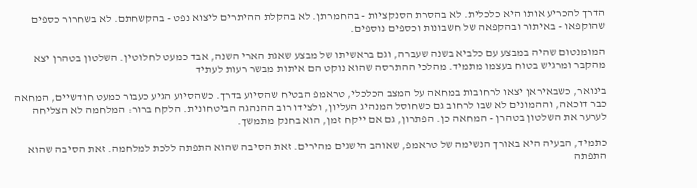הדרך להכריע אותו היא כלכלית. לא בהסרת הסנקציות - בהחמרתן. לא בהקלת ההיתרים ליצוא נפט - בהקשחתם. לא בשחרור כספים שהוקפאו - באיתור ובהקפאה של חשבונות וכספים נוספים.

המומנטום שהיה במבצע עם כלביא בשנה שעברה, וגם בראשיתו של מבצע שאגת הארי השנה, אבד כמעט לחלוטין. השלטון בטהרן יצא מהקבר ומרגיש בטוח בעצמו מתמיד. מהלכי ההתרסה שהוא נוקט הם איתות מבשר רעות לעתיד

בינואר, כשבאיראן יצאו לרחובות במחאה על המצב הכלכלי, טראמפ הבטיח שהסיוע בדרך. כשהסיוע הגיע כעבור כמעט חודשיים, המחאה כבר דוכאה, וההמונים לא שבו לרחוב גם כשחוסל המנהיג העליון, ולצידו רוב ההנהגה הביטחונית. הלקח ברור: המלחמה לא הצליחה לערער את השלטון בטהרן - המחאה כן. הפתרון, גם אם ייקח זמן, הוא בחנק מתמשך.

כתמיד, הבעיה היא באורך הנשימה של טראמפ, שאוהב הישגים מהירים. זאת הסיבה שהוא התפתה ללכת למלחמה. זאת הסיבה שהוא התפתה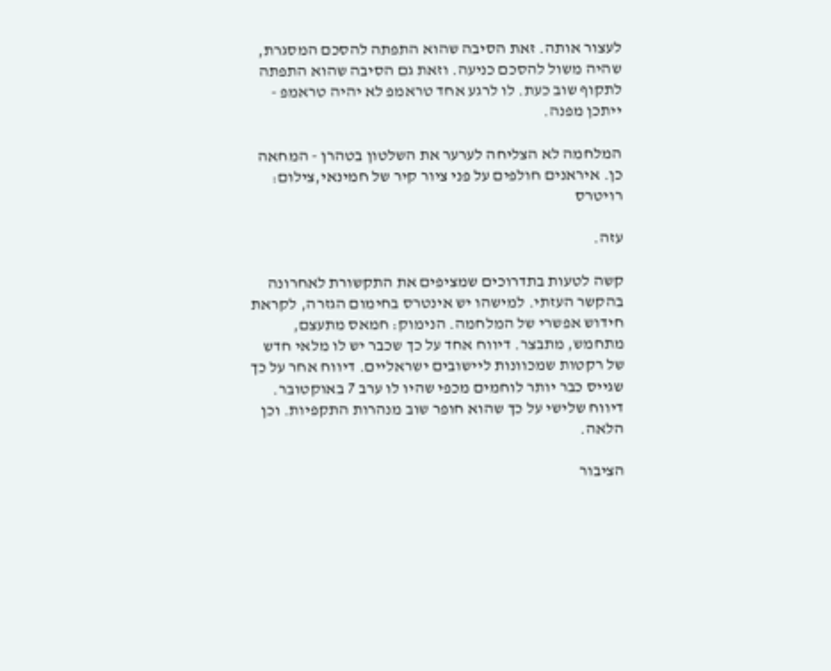לעצור אותה. זאת הסיבה שהוא התפתה להסכם המסגרת, שהיה משול להסכם כניעה. וזאת גם הסיבה שהוא התפתה לתקוף שוב כעת. לו לרגע אחד טראמפ לא יהיה טראמפ - ייתכן מפנה.

המלחמה לא הצליחה לערער את השלטון בטהרן - המחאה כן. איראנים חולפים על פני ציור קיר של חמינאי,צילום: רויטרס

עזה.

קשה לטעות בתדרוכים שמציפים את התקשורת לאחרונה בהקשר העזתי. למישהו יש אינטרס בחימום הגזרה, לקראת חידוש אפשרי של המלחמה. הנימוק: חמאס מתעצם, מתחמש, מתבצר. דיווח אחד על כך שכבר יש לו מלאי חדש של רקטות שמכוונות ליישובים ישראליים. דיווח אחר על כך שגייס כבר יותר לוחמים מכפי שהיו לו ערב 7 באוקטובר. דיווח שלישי על כך שהוא חופר שוב מנהרות התקפיות. וכן הלאה.

הציבור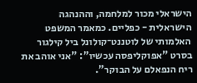הישראלי מכור למלחמה, וההנהגה הישראלית - כפליים. כמאמר המשפט האלמותי של לוטננט־קולונל ביל קילגור בסרט "אפוקליפסה עכשיו": "אני אוהב את ריח הנפאלם על הבוקר".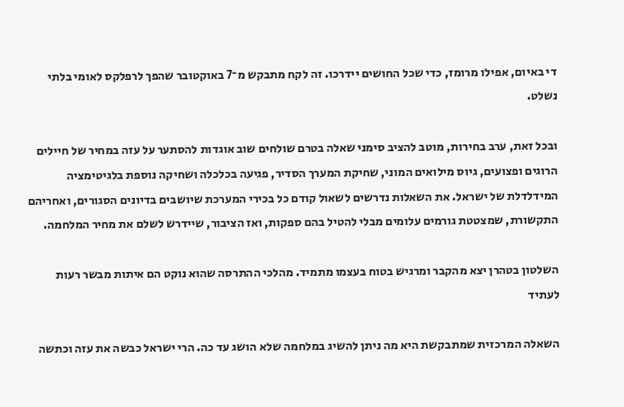די באיום, אפילו מרומז, כדי שכל החושים יידרכו. זה לקח מתבקש מ־7 באוקטובר שהפך לרפלקס לאומי בלתי נשלט.

ובכל זאת, ערב בחירות, מוטב להציב סימני שאלה בטרם שולחים שוב אוגדות להסתער על עזה במחיר של חיילים הרוגים ופצועים, גיוס מילואים המוני, שחיקת המערך הסדיר, פגיעה בכלכלה ושחיקה נוספת בלגיטימציה המידלדלת של ישראל. את השאלות נדרשים לשאול קודם כל בכירי המערכת שיושבים בדיונים הסגורים, ואחריהם התקשורת, שמצטטת גורמים עלומים מבלי להטיל בהם ספקות, ואז הציבור, שיידרש לשלם את מחיר המלחמה.

השלטון בטהרן יצא מהקבר ומרגיש בטוח בעצמו מתמיד. מהלכי ההתרסה שהוא נוקט הם איתות מבשר רעות לעתיד

השאלה המרכזית שמתבקשת היא מה ניתן להשיג במלחמה שלא הושג עד כה. הרי ישראל כבשה את עזה וכתשה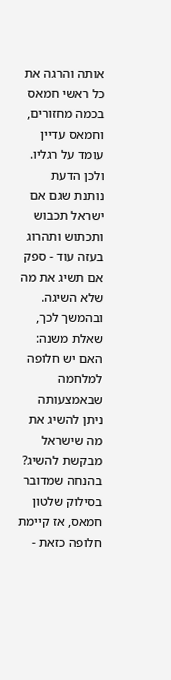אותה והרגה את כל ראשי חמאס בכמה מחזורים, וחמאס עדיין עומד על רגליו. ולכן הדעת נותנת שגם אם ישראל תכבוש ותכתוש ותהרוג בעזה עוד - ספק אם תשיג את מה שלא השיגה. ובהמשך לכך, שאלת משנה: האם יש חלופה למלחמה שבאמצעותה ניתן להשיג את מה שישראל מבקשת להשיג? בהנחה שמדובר בסילוק שלטון חמאס, אז קיימת חלופה כזאת -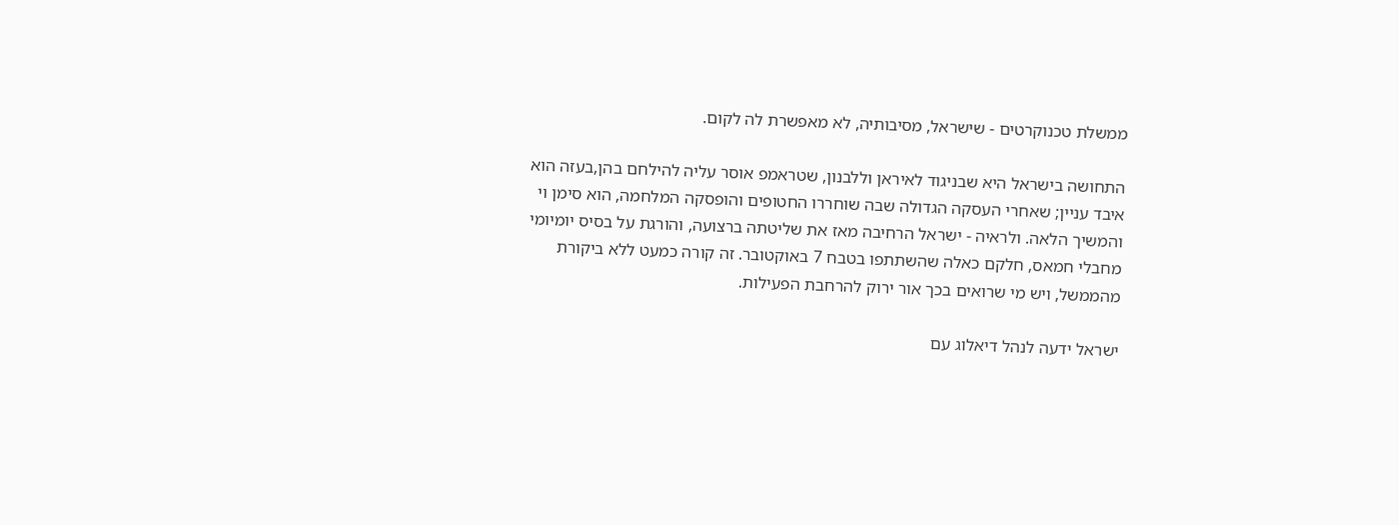ממשלת טכנוקרטים - שישראל, מסיבותיה, לא מאפשרת לה לקום.

התחושה בישראל היא שבניגוד לאיראן וללבנון, שטראמפ אוסר עליה להילחם בהן,בעזה הוא איבד עניין; שאחרי העסקה הגדולה שבה שוחררו החטופים והופסקה המלחמה, הוא סימן וי והמשיך הלאה. ולראיה - ישראל הרחיבה מאז את שליטתה ברצועה, והורגת על בסיס יומיומי מחבלי חמאס, חלקם כאלה שהשתתפו בטבח 7 באוקטובר. זה קורה כמעט ללא ביקורת מהממשל, ויש מי שרואים בכך אור ירוק להרחבת הפעילות.

ישראל ידעה לנהל דיאלוג עם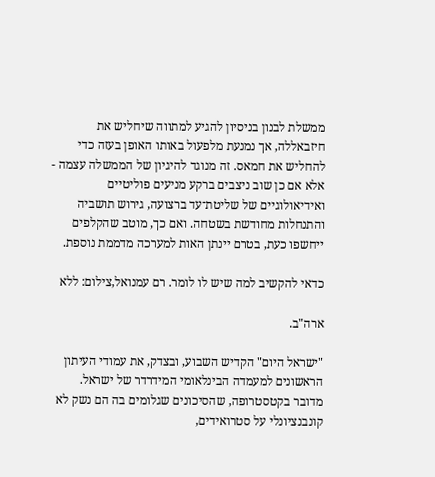ממשלת לבנון בניסיון להגיע למתווה שיחליש את חיזבאללה, אך נמנעת מלפעול באותו האופן בעזה כדי להחליש את חמאס. זה מנוגד להיגיון של הממשלה עצמה - אלא אם כן שוב ניצבים ברקע מניעים פוליטיים ואידיאולוגיים של שליטת־עד ברצועה, גירוש תושביה והתנחלות מחודשת בשטחה. ואם כך, מוטב שהקלפים ייחשפו כעת, בטרם יינתן האות למערכה מדממת נוספת.

כדאי להקשיב למה שיש לו לומר. רם עמנואל,צילום: ללא

ארה"ב.

"ישראל היום" הקדיש השבוע, ובצדק, את עמודי העיתון הראשונים למעמדה הבינלאומי המידרדר של ישראל. מדובר בקטסטרופה, שהסיכונים שגלומים בה הם נשק לא קונבנציונלי על סטרואידים,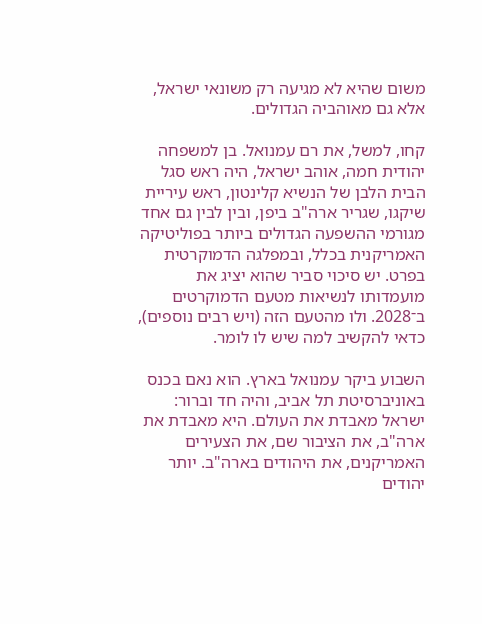משום שהיא לא מגיעה רק משונאי ישראל, אלא גם מאוהביה הגדולים.

קחו, למשל, את רם עמנואל. בן למשפחה יהודית חמה, אוהב ישראל, היה ראש סגל הבית הלבן של הנשיא קלינטון, ראש עיריית שיקגו, שגריר ארה"ב ביפן, ובין לבין גם אחד מגורמי ההשפעה הגדולים ביותר בפוליטיקה האמריקנית בכלל, ובמפלגה הדמוקרטית בפרט. יש סיכוי סביר שהוא יציג את מועמדותו לנשיאות מטעם הדמוקרטים ב־2028. ולו מהטעם הזה (ויש רבים נוספים), כדאי להקשיב למה שיש לו לומר.

השבוע ביקר עמנואל בארץ. הוא נאם בכנס באוניברסיטת תל אביב, והיה חד וברור: ישראל מאבדת את העולם. היא מאבדת את ארה"ב, את הציבור שם, את הצעירים האמריקנים, את היהודים בארה"ב. יותר יהודים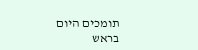תומכים היום בראש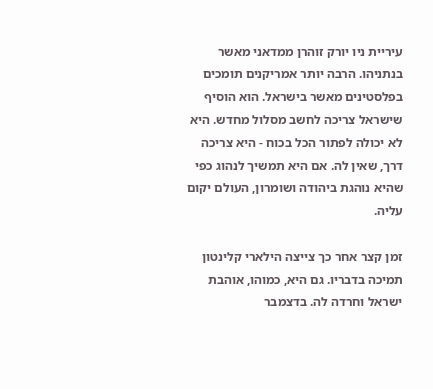עיריית ניו יורק זוהרן ממדאני מאשר בנתניהו. הרבה יותר אמריקנים תומכים בפלסטינים מאשר בישראל. הוא הוסיף שישראל צריכה לחשב מסלול מחדש. היא לא יכולה לפתור הכל בכוח - היא צריכה דרך, שאין לה. אם היא תמשיך לנהוג כפי שהיא נוהגת ביהודה ושומרון, העולם יקום עליה.

זמן קצר אחר כך צייצה הילארי קלינטון תמיכה בדבריו. גם היא, כמוהו, אוהבת ישראל וחרדה לה. בדצמבר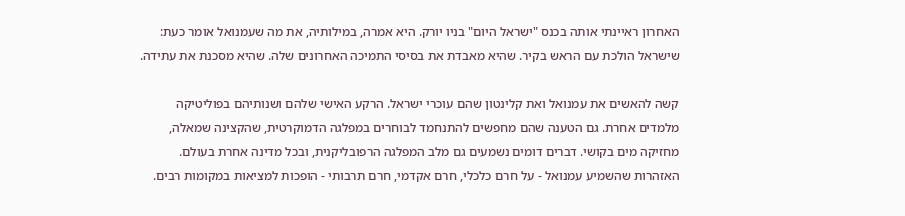האחרון ראיינתי אותה בכנס "ישראל היום" בניו יורק. היא אמרה, במילותיה, את מה שעמנואל אומר כעת: שישראל הולכת עם הראש בקיר. שהיא מאבדת את בסיסי התמיכה האחרונים שלה. שהיא מסכנת את עתידה.

קשה להאשים את עמנואל ואת קלינטון שהם עוכרי ישראל. הרקע האישי שלהם ושנותיהם בפוליטיקה מלמדים אחרת. גם הטענה שהם מחפשים להתנחמד לבוחרים במפלגה הדמוקרטית, שהקצינה שמאלה, מחזיקה מים בקושי. דברים דומים נשמעים גם מלב המפלגה הרפובליקנית, ובכל מדינה אחרת בעולם. האזהרות שהשמיע עמנואל - על חרם כלכלי, חרם אקדמי, חרם תרבותי - הופכות למציאות במקומות רבים.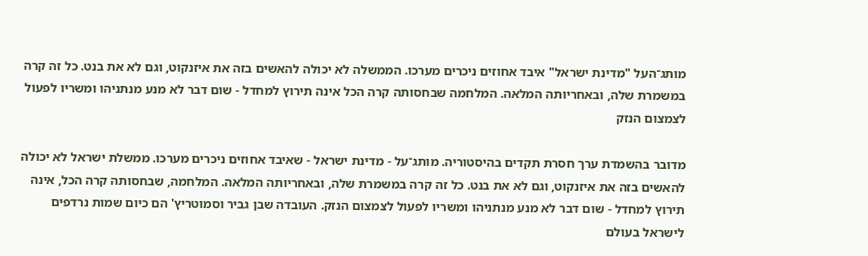מותג־העל "מדינת ישראל" איבד אחוזים ניכרים מערכו. הממשלה לא יכולה להאשים בזה את איזנקוט, וגם לא את בנט. כל זה קרה במשמרת שלה, ובאחריותה המלאה. המלחמה שבחסותה קרה הכל אינה תירוץ למחדל - שום דבר לא מנע מנתניהו ומשריו לפעול לצמצום הנזק

מדובר בהשמדת ערך חסרת תקדים בהיסטוריה. מותג־על - מדינת ישראל - שאיבד אחוזים ניכרים מערכו. ממשלת ישראל לא יכולה להאשים בזה את איזנקוט, וגם לא את בנט. כל זה קרה במשמרת שלה, ובאחריותה המלאה. המלחמה, שבחסותה קרה הכל, אינה תירוץ למחדל - שום דבר לא מנע מנתניהו ומשריו לפעול לצמצום הנזק. העובדה שבן גביר וסמוטריץ' הם כיום שמות נרדפים לישראל בעולם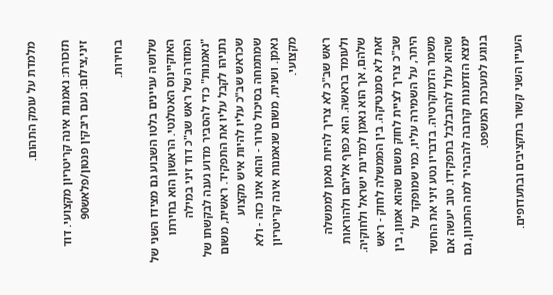מלמדת על עומק התהום.

תזכורת: נאמנות אינה קריטריון מקצועי. דוד זיני,צילום: נעם ריבקין פנטון/פלאש90

בחירות.

שלושה עניינים בלטו השבוע גם מצידו השני של האוקיינוס האטלנטי. הראשון הוא בחירתו המוזרה של ראש שב"כ דוד זיני במילה "נאמנות" כדי להסביר מדוע נענה לבקשתו של נתניהו לקבל עליו את התפקיד. ראשית, משום שכראש שב"כ עליו להיות איש מקצוע שמתמחה בסיכול טרור - והוא אינו כזה - ולא נאמן. ושנית, משום שנאמנות אינה קריטריון מקצועי.

ראש שב"כ לא צריך להיות נאמן לממשלה ולעומד בראשה. הוא כפוף אליהם ולהוראות שלהם, אך הוא נאמן למדינת ישראל ולחוקיה. זאת לא סמנטיקה. בין הממשלה לחוק - ראש שב"כ צריך לציית לחוק משום שהוא אמון, בין היתר, על השמירה עליו, כמי שמופקד על משמר הדמוקרטיה. בדבריו נטע זיני את החשד שהוא עלול להתבלבל בתפקידו. טוב יעשה אם ימצא הזדמנות קרובה להבהיר למה התכוון, גם בנוגע למערכת המשפט.

העניין השני קשור בתקציבים ובתעדופים.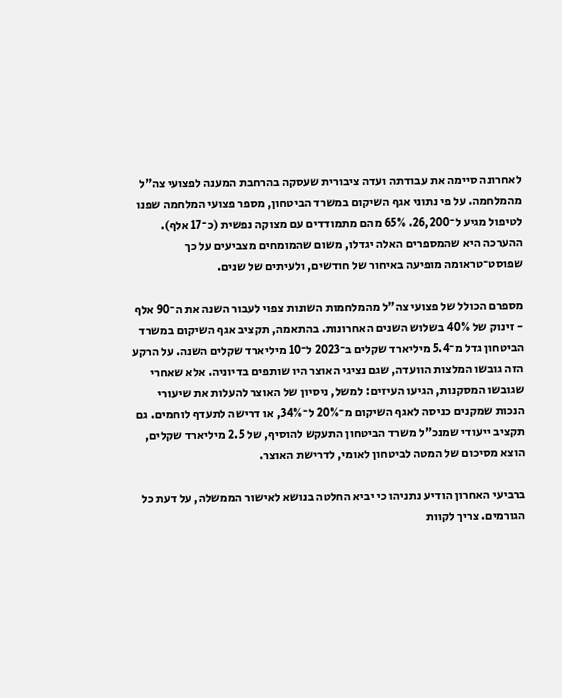לאחרונה סיימה את עבודתה ועדה ציבורית שעסקה בהרחבת המענה לפצועי צה"ל מהמלחמה. על פי נתוני אגף השיקום במשרד הביטחון, מספר פצועי המלחמה שפנו לטיפול מגיע ל־26,200. 65% מהם מתמודדים עם מצוקה נפשית (כ־17 אלף). ההערכה היא שהמספרים האלה יגדלו, משום שהמומחים מצביעים על כך שפוסט־טראומה מופיעה באיחור של חודשים, ולעיתים של שנים.

מספרם הכולל של פצועי צה"ל מהמלחמות השונות צפוי לעבור השנה את ה־90 אלף - זינוק של 40% בשלוש השנים האחרונות. בהתאמה, תקציב אגף השיקום במשרד הביטחון גדל מ־5.4 מיליארד שקלים ב־2023 ל־10 מיליארד שקלים השנה. על הרקע הזה גובשו המלצות הוועדה, שגם נציגי האוצר היו שותפים בדיוניה. אלא שאחרי שגובשו המסקנות, הגיעו העיזים: למשל, ניסיון של האוצר להעלות את שיעורי הנכות שמקנים כניסה לאגף השיקום מ־20% ל־34%, או דרישה לתעדף לוחמים. גם תקציב ייעודי שמנכ"ל משרד הביטחון התעקש להוסיף, של 2.5 מיליארד שקלים, הוצא מסיכום של המטה לביטחון לאומי, לדרישת האוצר.

ברביעי האחרון הודיע נתניהו כי יביא החלטה בנושא לאישור הממשלה, על דעת כל הגורמים. צריך לקוות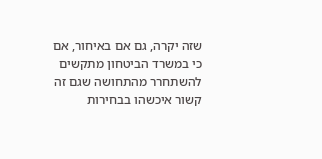שזה יקרה, גם אם באיחור, אם כי במשרד הביטחון מתקשים להשתחרר מהתחושה שגם זה קשור איכשהו בבחירות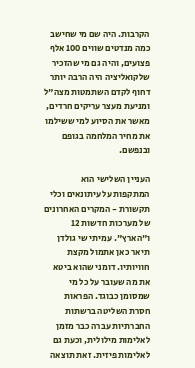הקרבות. היה שם מי שחישב כמה מנדטים שווים 100 אלף פצועים, והיה גם מי שהזכיר שלקואליציה היה הרבה יותר דחוף לקדם השתמטות מצה"ל ומניעת מעצר עריקים חרדים, מאשר את הסיוע למי ששילמו את מחיר המלחמה בגופם ובנפשם.

העניין השלישי הוא המתקפות על עיתונאים וכלי תקשורת - המקרים האחרונים של מערכות חדשות 12 ו"הארץ". עמיתי שי גולדן תיאר כאן אתמול מקצת חוויותיו. דומני שהוא ביטא את מה שעובר על כל מי שמסומן כבוגד. הפראות חסרת השליטה ברשתות החברתיות עברה כבר מזמן לאלימות מילולית, וכעת גם לאלימות פיזית. זאת תוצאה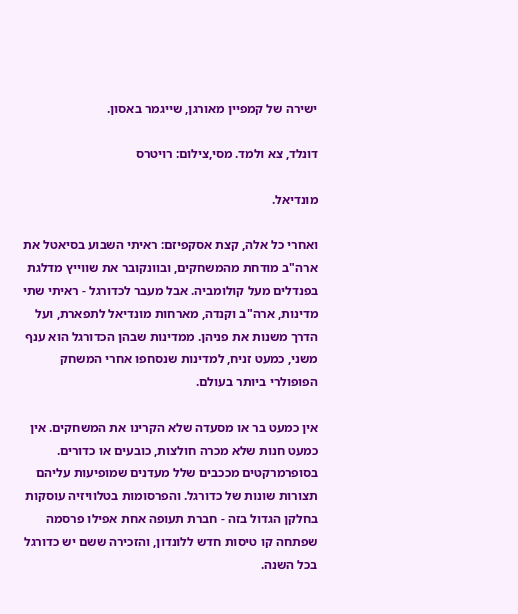ישירה של קמפיין מאורגן, שייגמר באסון.

דונלד, צא ולמד. מסי,צילום: רויטרס

מונדיאל.

ואחרי כל אלה, קצת אסקפיזם: ראיתי השבוע בסיאטל את ארה"ב מודחת מהמשחקים, ובוונקובר את שווייץ מדלגת בפנדלים מעל קולומביה. אבל מעבר לכדורגל - ראיתי שתי מדינות, ארה"ב וקנדה, מארחות מונדיאל לתפארת, ועל הדרך משנות את פניהן. ממדינות שבהן הכדורגל הוא ענף משני, כמעט זניח, למדינות שנסחפו אחרי המשחק הפופולרי ביותר בעולם.

אין כמעט בר או מסעדה שלא הקרינו את המשחקים. אין כמעט חנות שלא מכרה חולצות, כובעים או כדורים. בסופרמרקטים מככבים שלל מעדנים שמופיעות עליהם תצורות שונות של כדורגל. והפרסומות בטלוויזיה עוסקות בחלקן הגדול בזה - חברת תעופה אחת אפילו פרסמה שפתחה קו טיסות חדש ללונדון, והזכירה ששם יש כדורגל בכל השנה.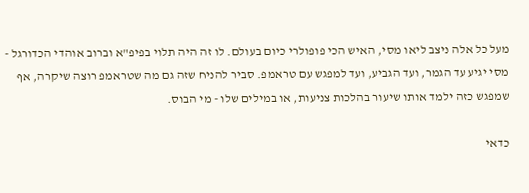מעל כל אלה ניצב ליאו מסי, האיש הכי פופולרי כיום בעולם. לו זה היה תלוי בפיפ"א וברוב אוהדי הכדורגל - מסי יגיע עד הגמר, ועד הגביע, ועד למפגש עם טראמפ. סביר להניח שזה גם מה שטראמפ רוצה שיקרה, אף שמפגש כזה ילמד אותו שיעור בהלכות צניעות, או במילים שלו - מי הבוס.

כדאי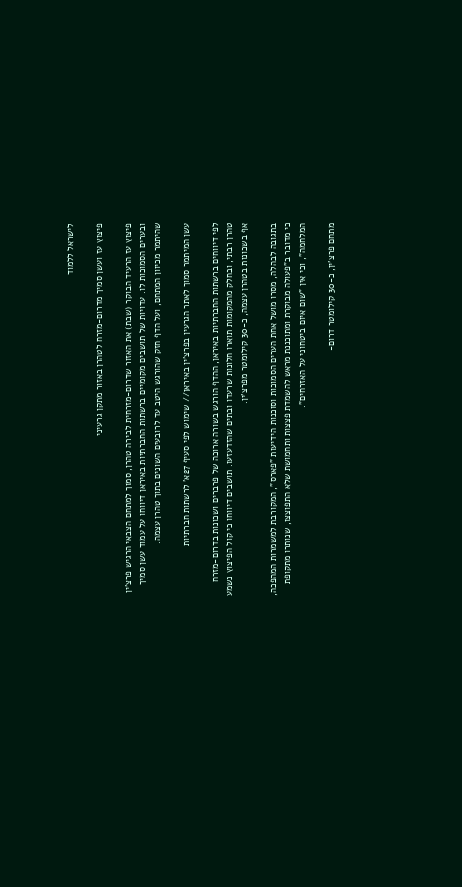לישראל ללמוד

פיצוץ עז ועשן סמיך מדרום-מזרח לטהרן באזור מתקן גרעיני

פיצוץ עז הרעיד הבוקר (שבת) את האזור שדרום-מזרחית לבירה טהרן, סמוך למתחם הצבאי הרגיש פרצ'ין ובערים הסמוכות לו. עדויות של תושבים מקומיים ברשתות החברתיות באיראן דיווחו על עמוד עשן סמיך שהיתמר מכיוון המתחם, ועל הדף חזק שהורגש היטב עד לרובעים השונים בתוך טהרן עצמה.

עשן המיתמר סמוך לאתר הגרעין בפרצ'ין באיראן// שימוש לפי סעיף 27א' לרשתות חברתיות

לפי דיווחים ברשתות החברתיות באיראן, ההדף הורגש בשורה ארוכה של פרברים ושכונות בדרום-מזרח טהרן רבתי, ובחלק מהמקומות תוארו חלונות שרעדו ובתים שהזדעזעו. תושבים דיווחו כי קול הפיצוץ נשמע אף בשכונות בטהרן עצמה, כ-30 קילומטר מפרצ’ין.

בתגובה לבהלה, מסרו מושל אחת הערים הסמוכות וסוכנות הידיעות "פארס", המקורבת למשמרות המהפכה, כי מדובר ב"פעולה מבוקרת ומתוכננת מראש להשמדת פצצות ותחמושת שלא התפוצצו, שנותרו מתקופת המלחמה", וכי אין "שום איום ביטחוני על האזרחים".

מתחם פרצ’ין, כ-30 קילומטר דרום-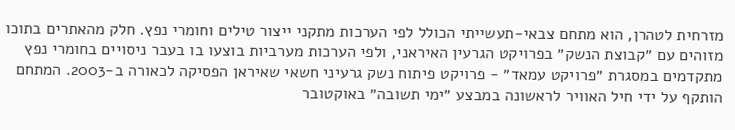מזרחית לטהרן, הוא מתחם צבאי-תעשייתי הכולל לפי הערכות מתקני ייצור טילים וחומרי נפץ. חלק מהאתרים בתוכו מזוהים עם ״קבוצת הנשק״ בפרויקט הגרעין האיראני, ולפי הערכות מערביות בוצעו בו בעבר ניסויים בחומרי נפץ מתקדמים במסגרת ״פרויקט עמאד״ - פרויקט פיתוח נשק גרעיני חשאי שאיראן הפסיקה לכאורה ב-2003. המתחם הותקף על ידי חיל האוויר לראשונה במבצע ״ימי תשובה״ באוקטובר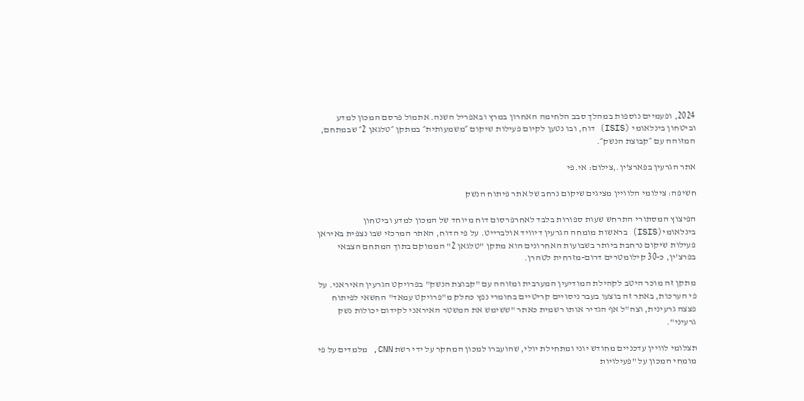2024, ופעמיים נוספות במהלך סבב הלחימה האחרון במרץ ובאפריל השנה. אתמול פרסם המכון למדע וביטחון בינלאומי (ISIS) דוח, ובו נטען לקיום פעילות שיקום ״משמעותית״ במתקן ״טלגאן 2״ שבמתחם, המזוהה עם ״קבוצת הנשק״.

אתר הגרעין בפארצ'ין.,צילום: אי.פי

חשיפה: צילומי הלוויין מציגים שיקום נרחב של אתר פיתוח הנשק

הפיצוץ המסתורי התרחש שעות ספורות בלבד לאחרפרסום דוח מיוחד של המכון למדע וביטחון בינלאומי(ISIS) בראשות מומחה הגרעין דיוויד אולברייט. על פי הדוח, האתר המרכזי שבו נצפית באיראן פעילות שיקום נרחבת ביותר בשבועות האחרונים הוא מתקן "טלגאן 2" הממוקם בתוך המתחם הצבאי בפרצ'ין, כ-30 קילומטרים דרום-מזרחית לטהרן.

מתקן זה מוכר היטב לקהילת המודיעין המערבית ומזוהה עם "קבוצת הנשק" בפרויקט הגרעין האיראני. על פי הערכות, באתר זה בוצעו בעבר ניסויים קריטיים בחומרי נפץ כחלק מ"פרויקט עמאד" החשאי לפיתוח פצצה גרעינית, וצה"ל אף הגדיר אותו רשמית כאתר "ששימש את המשטר האיראני לקידום יכולות נשק גרעיני".

תצלומי לוויין עדכניים מחודש יוני ומתחילת יולי, שהועברו למכון המחקר על ידי רשת CNN, מלמדים על פי מומחי המכון על "פעילויות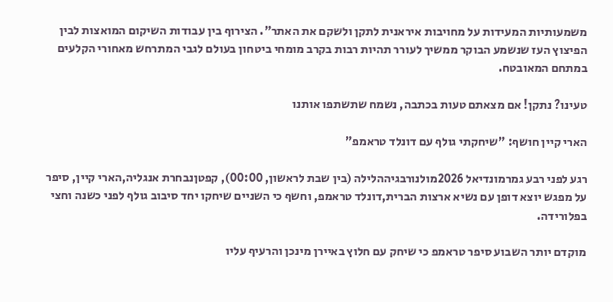משמעותיות המעידות על מחויבות איראנית לתקן ולשקם את האתר". הצירוף בין עבודות השיקום המואצות לבין הפיצוץ העז שנשמע הבוקר ממשיך לעורר תהיות רבות בקרב מומחי ביטחון בעולם לגבי המתרחש מאחורי הקלעים במתחם המאובטח.

טעינו? נתקן! אם מצאתם טעות בכתבה, נשמח שתשתפו אותנו

הארי קיין חושף: "שיחקתי גולף עם דונלד טראמפ"

רגע לפני רבע גמרמונדיאל 2026מולנורבגיההלילה (בין שבת לראשון, 00:00), קפטןנבחרת אנגליה,הארי קיין, סיפר על מפגש יוצא דופן עם נשיא ארצות הברית,דונלד טראמפ, וחשף כי השניים שיחקו יחד סיבוב גולף לפני כשנה וחצי בפלורידה.

מוקדם יותר השבוע סיפר טראמפ כי שיחק עם חלוץ באיירן מינכן והרעיף עליו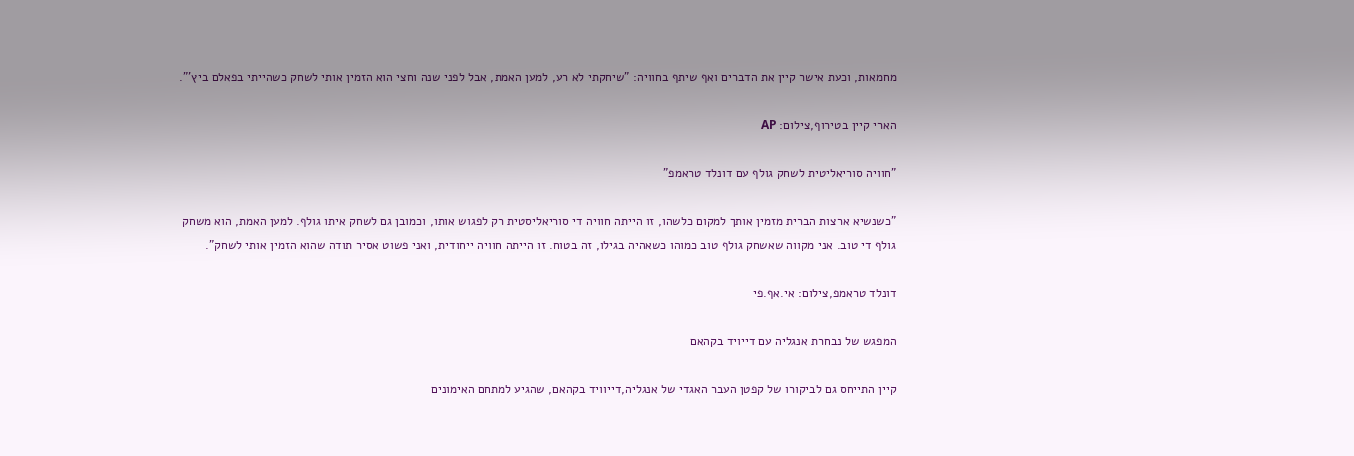מחמאות, וכעת אישר קיין את הדברים ואף שיתף בחוויה: "שיחקתי לא רע, למען האמת, אבל לפני שנה וחצי הוא הזמין אותי לשחק כשהייתי בפאלם ביץ'".

הארי קיין בטירוף,צילום: AP

"חוויה סוריאליטית לשחק גולף עם דונלד טראמפ"

"כשנשיא ארצות הברית מזמין אותך למקום כלשהו, זו הייתה חוויה די סוריאליסטית רק לפגוש אותו, וכמובן גם לשחק איתו גולף. למען האמת, הוא משחק גולף די טוב. אני מקווה שאשחק גולף טוב כמוהו כשאהיה בגילו, זה בטוח. זו הייתה חוויה ייחודית, ואני פשוט אסיר תודה שהוא הזמין אותי לשחק".

דונלד טראמפ,צילום: אי.אף.פי

המפגש של נבחרת אנגליה עם דייויד בקהאם

קיין התייחס גם לביקורו של קפטן העבר האגדי של אנגליה,דייוויד בקהאם, שהגיע למתחם האימונים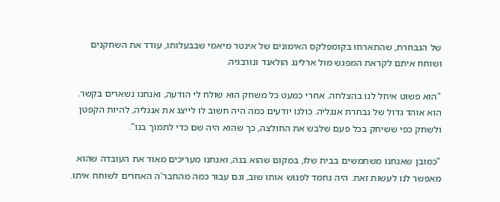של הנבחרת, שהתארחו בקומפלקס האימונים של אינטר מיאמי שבבעלותו, עודד את השחקנים ושוחח איתם לקראת המפגש מול ארלינג הולאנד ונורבגיה.

"הוא פשוט איחל לנו בהצלחה. אחרי כמעט כל משחק הוא שולח לי הודעה, ואנחנו נשארים בקשר. הוא אוהד גדול של נבחרת אנגליה. כולנו יודעים כמה היה חשוב לו לייצג את אנגליה, להיות הקפטן ולשחק כפי ששיחק בכל פעם שלבש את החולצה, כך שהוא היה שם כדי לתמוך בנו".

"כמובן שאנחנו משתמשים בבית שלו, במקום שהוא בנה, ואנחנו מעריכים מאוד את העובדה שהוא מאפשר לנו לעשות זאת. היה נחמד לפגוש אותו שוב, וגם עבור כמה מהחבר'ה האחרים לשוחח איתו.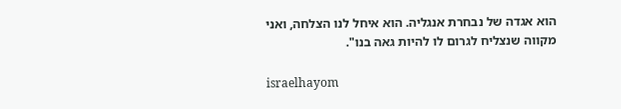הוא אגדה של נבחרת אנגליה. הוא איחל לנו הצלחה, ואני מקווה שנצליח לגרום לו להיות גאה בנו".

israelhayom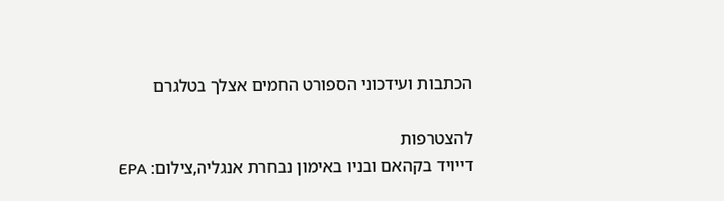הכתבות ועידכוני הספורט החמים אצלך בטלגרם

להצטרפות
דייויד בקהאם ובניו באימון נבחרת אנגליה,צילום: EPA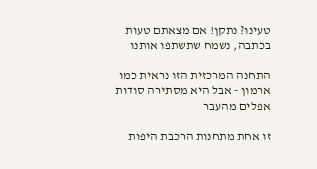טעינו? נתקן! אם מצאתם טעות בכתבה, נשמח שתשתפו אותנו

התחנה המרכזית הזו נראית כמו ארמון - אבל היא מסתירה סודות אפלים מהעבר

זו אחת מתחנות הרכבת היפות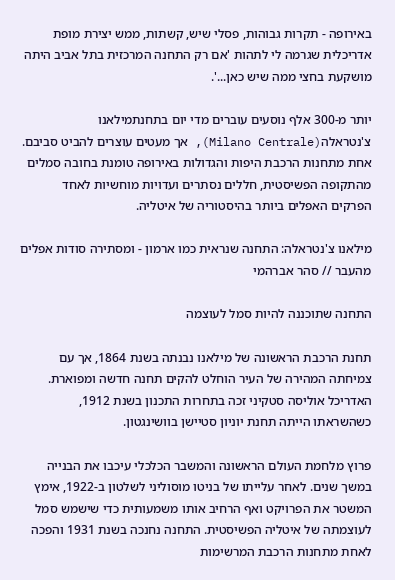באירופה - תקרות גבוהות, פסלי שיש, קשתות, ממש יצירת מופת אדריכלית שגרמה לי לתהות 'אם רק התחנה המרכזית בתל אביב היתה מושקעת בחצי ממה שיש כאן...'.

יותר מ-300 אלף נוסעים עוברים מדי יום בתחנתמילאנו צ'נטראלה(Milano Centrale), אך מעטים עוצרים להביט סביבם. אחת מתחנות הרכבת היפות והגדולות באירופה טומנת בחובה סמלים מהתקופה הפשיסטית, חללים נסתרים ועדויות מוחשיות לאחד הפרקים האפלים ביותר בהיסטוריה של איטליה.

מילאנו צ'נטראלה: התחנה שנראית כמו ארמון - ומסתירה סודות אפלים מהעבר // סהר אברהמי

התחנה שתוכננה להיות סמל לעוצמה

תחנת הרכבת הראשונה של מילאנו נבנתה בשנת 1864, אך עם צמיחתה המהירה של העיר הוחלט להקים תחנה חדשה ומפוארת. האדריכל אוליסה סטקיני זכה בתחרות התכנון בשנת 1912, כשהשראתו הייתה תחנת יוניון סטיישן בוושינגטון.

פרוץ מלחמת העולם הראשונה והמשבר הכלכלי עיכבו את הבנייה במשך שנים. לאחר עלייתו של בניטו מוסוליני לשלטון ב-1922, אימץ המשטר את הפרויקט ואף הרחיב אותו משמעותית כדי שישמש סמל לעוצמתה של איטליה הפשיסטית. התחנה נחנכה בשנת 1931 והפכה לאחת מתחנות הרכבת המרשימות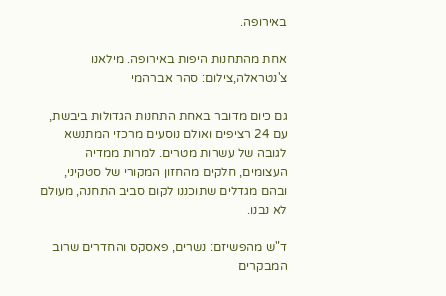באירופה.

אחת מהתחנות היפות באירופה. מילאנו צ'נטראלה,צילום: סהר אברהמי

גם כיום מדובר באחת התחנות הגדולות ביבשת, עם 24 רציפים ואולם נוסעים מרכזי המתנשא לגובה של עשרות מטרים. למרות ממדיה העצומים, חלקים מהחזון המקורי של סטקיני, ובהם מגדלים שתוכננו לקום סביב התחנה, מעולם לא נבנו.

ד"ש מהפשיזם: נשרים, פאסקס והחדרים שרוב המבקרים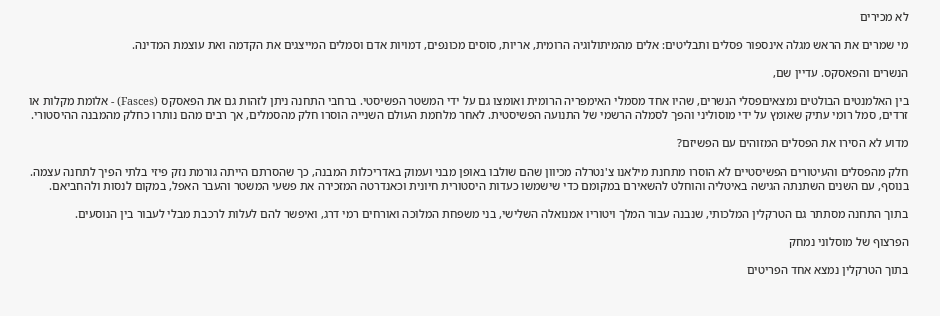לא מכירים

מי שמרים את הראש מגלה אינספור פסלים ותבליטים: אלים מהמיתולוגיה הרומית, אריות, סוסים מכונפים, דמויות אדם וסמלים המייצגים את הקדמה ואת עוצמת המדינה.

הנשרים והפאסקס. עדיין שם,

בין האלמנטים הבולטים נמצאיםפסלי הנשרים, שהיו אחד מסמלי האימפריה הרומית ואומצו גם על ידי המשטר הפשיסטי. ברחבי התחנה ניתן לזהות גם את הפאסקס (Fasces) - אלומת מקלות או זרדים, סמל רומי עתיק שאומץ על ידי מוסוליני והפך לסמלה הרשמי של התנועה הפשיסטית. לאחר מלחמת העולם השנייה הוסרו חלק מהסמלים, אך רבים מהם נותרו כחלק מהמבנה ההיסטורי.

מדוע לא הסירו את הפסלים המזוהים עם הפשיזם?

חלק מהפסלים והעיטורים הפשיסטיים לא הוסרו מתחנת מילאנו צ'נטרלה מכיוון שהם שולבו באופן מבני ועמוק באדריכלות המבנה, כך שהסרתם הייתה גורמת נזק פיזי בלתי הפיך לתחנה עצמה. בנוסף, עם השנים השתנתה הגישה באיטליה והוחלט להשאירם במקומם כדי שישמשו כעדות היסטורית חיונית וכאנדרטה המזכירה את פשעי המשטר והעבר האפל, במקום לנסות ולהחביאם.

בתוך התחנה מסתתר גם הטרקלין המלכותי, שנבנה עבור המלך ויטוריו אמנואלה השלישי, בני משפחת המלוכה ואורחים רמי דרג, ואיפשר להם לעלות לרכבת מבלי לעבור בין הנוסעים.

הפרצוף של מוסלוני נמחק

בתוך הטרקלין נמצא אחד הפריטים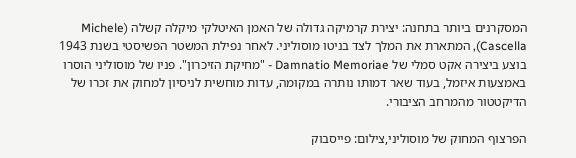המסקרנים ביותר בתחנה: יצירת קרמיקה גדולה של האמן האיטלקי מיקלה קשלה (Michele Cascella), המתארת את המלך לצד בניטו מוסוליני. לאחר נפילת המשטר הפשיסטי בשנת 1943 בוצע ביצירה אקט סמלי של Damnatio Memoriae - "מחיקת הזיכרון". פניו של מוסוליני הוסרו באמצעות איזמל, בעוד שאר דמותו נותרה במקומה, עדות מוחשית לניסיון למחוק את זכרו של הדיקטטור מהמרחב הציבורי.

הפרצוף המחוק של מוסוליני,צילום: פייסבוק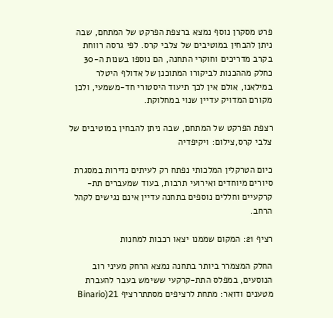פרט מסקרן נוסף נמצא ברצפת הפרקט של המתחם, שבה ניתן להבחין במוטיבים של צלבי קרס. לפי גרסה רווחת בקרב מדריכים וחוקרי התחנה, הם נוספו בשנות ה-30 כחלק מההכנות לביקורו המתוכנן של אדולף היטלר במילאנו, אולם אין לכך תיעוד היסטורי חד-משמעי, ולכן מקורם המדויק עדיין שנוי במחלוקת.

רצפת הפרקט של המתחם, שבה ניתן להבחין במוטיבים של צלבי קרס,צילום: ויקיפדיה

כיום הטרקלין המלכותי נפתח רק לעיתים נדירות במסגרת סיורים מיוחדים ואירועי תרבות, בעוד שמעברים תת-קרקעיים וחללים נוספים בתחנה עדיין אינם נגישים לקהל הרחב.

רציף 21: המקום שממנו יצאו רכבות למחנות

החלק המצמרר ביותר בתחנה נמצא הרחק מעיני רוב הנוסעים, במפלס התת-קרקעי ששימש בעבר להעברת מטענים ודואר: מתחת לרציפים מסתתררציף 21(Binario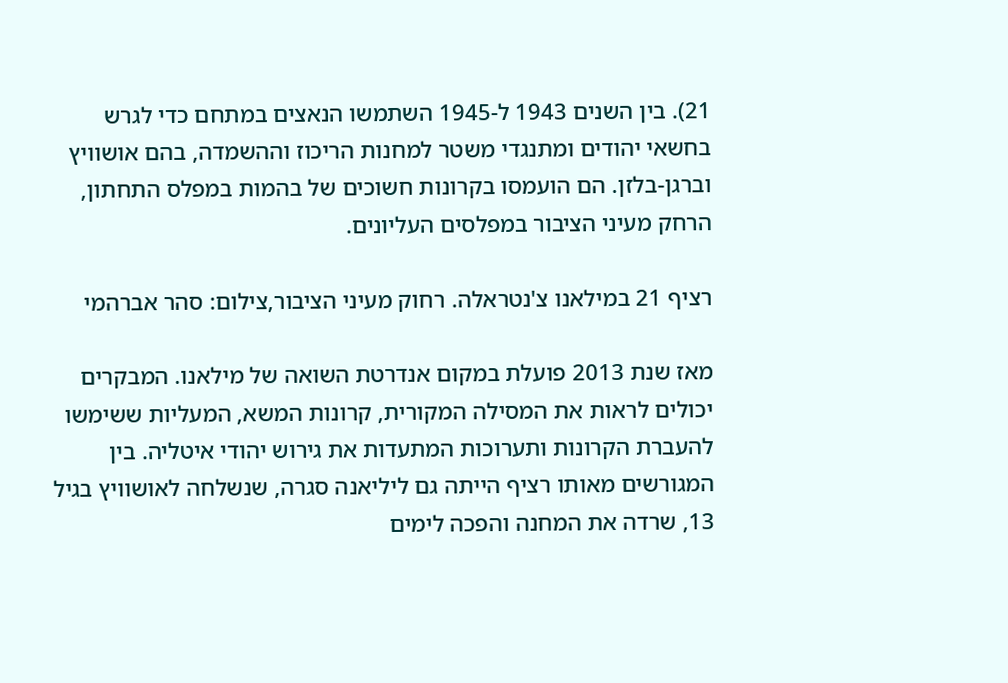21). בין השנים 1943 ל-1945 השתמשו הנאצים במתחם כדי לגרש בחשאי יהודים ומתנגדי משטר למחנות הריכוז וההשמדה, בהם אושוויץ וברגן-בלזן. הם הועמסו בקרונות חשוכים של בהמות במפלס התחתון, הרחק מעיני הציבור במפלסים העליונים.

רציף 21 במילאנו צ'נטראלה. רחוק מעיני הציבור,צילום: סהר אברהמי

מאז שנת 2013 פועלת במקום אנדרטת השואה של מילאנו. המבקרים יכולים לראות את המסילה המקורית, קרונות המשא, המעליות ששימשו להעברת הקרונות ותערוכות המתעדות את גירוש יהודי איטליה. בין המגורשים מאותו רציף הייתה גם ליליאנה סגרה, שנשלחה לאושוויץ בגיל 13, שרדה את המחנה והפכה לימים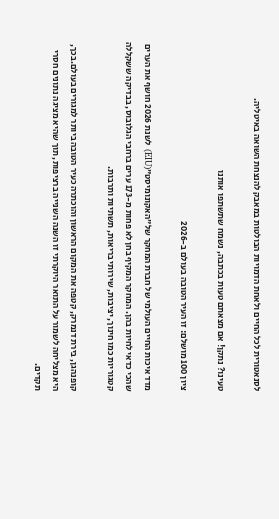לסנאטורית לכל החיים ולאחת הדמויות הבולטות במאבק להנצחת השואה באיטליה.

טעינו? נתקן! אם מצאתם טעות בכתבה, נשמח שתשתפו אותנו

ציון 100 מושלם: זו העיר הטובה בעולם ב-2026

מדד איכות החיים העולמי של חברת המחקר של"האקונומיסט"(EIU) לשנת 2026 חושף את הערים שהכי כדאי לחיות בהן. המחקר המקיף בחן לא פחות מ-173 ערים ברחבי הגלובוס, בבדיקה ששקללה קטגוריות כמו חינוך, יציבות, שירותי בריאות, תשתיות ותרבות.

קופנהגן, בירת דנמרק, קטפה את המקום הראשון והוכתרה כעיר הטובה ביותר למגורים בעולם.בכך, היא מצליחה לשמור על התואר היוקרתי זו השנה השנייה ברציפות, תוך שהיא מציגה נתונים חסרי תקדים.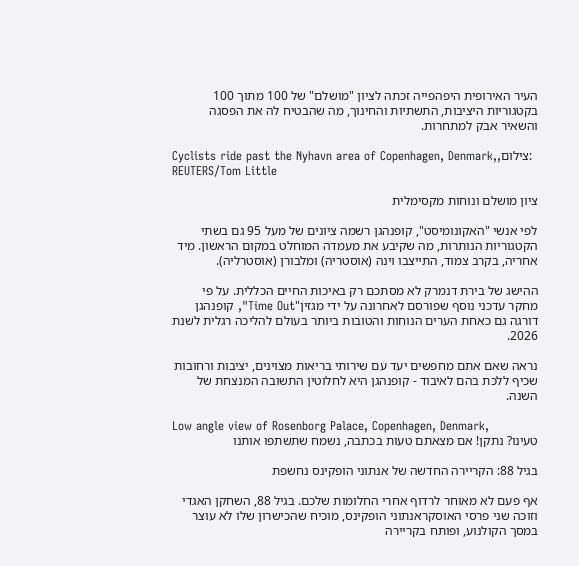העיר האירופית היפהפייה זכתה לציון "מושלם" של 100 מתוך 100 בקטגוריות היציבות, התשתיות והחינוך, מה שהבטיח לה את הפסגה והשאיר אבק למתחרות.

Cyclists ride past the Nyhavn area of Copenhagen, Denmark,,צילום: REUTERS/Tom Little

ציון מושלם ונוחות מקסימלית

לפי אנשי "האקונומיסט", קופנהגן רשמה ציונים של מעל 95 גם בשתי הקטגוריות הנותרות, מה שקיבע את מעמדה המוחלט במקום הראשון. מיד אחריה, בקרב צמוד, התייצבו וינה (אוסטריה) ומלבורן (אוסטרליה).

ההישג של בירת דנמרק לא מסתכם רק באיכות החיים הכללית. על פי מחקר עדכני נוסף שפורסם לאחרונה על ידי מגזין"Time Out", קופנהגן דורגה גם כאחת הערים הנוחות והטובות ביותר בעולם להליכה רגלית לשנת 2026.

נראה שאם אתם מחפשים יעד עם שירותי בריאות מצוינים, יציבות ורחובות שכיף ללכת בהם לאיבוד - קופנהגן היא לחלוטין התשובה המנצחת של השנה.

Low angle view of Rosenborg Palace, Copenhagen, Denmark,
טעינו? נתקן! אם מצאתם טעות בכתבה, נשמח שתשתפו אותנו

בגיל 88: הקריירה החדשה של אנתוני הופקינס נחשפת

אף פעם לא מאוחר לרדוף אחרי החלומות שלכם. בגיל 88, השחקן האגדי וזוכה שני פרסי האוסקראנתוני הופקינס, מוכיח שהכישרון שלו לא עוצר במסך הקולנוע, ופותח בקריירה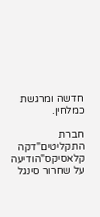חדשה ומרגשת כמלחין.

חברת התקליטים"דקה קלאסיקס"הודיעה על שחרור סינגל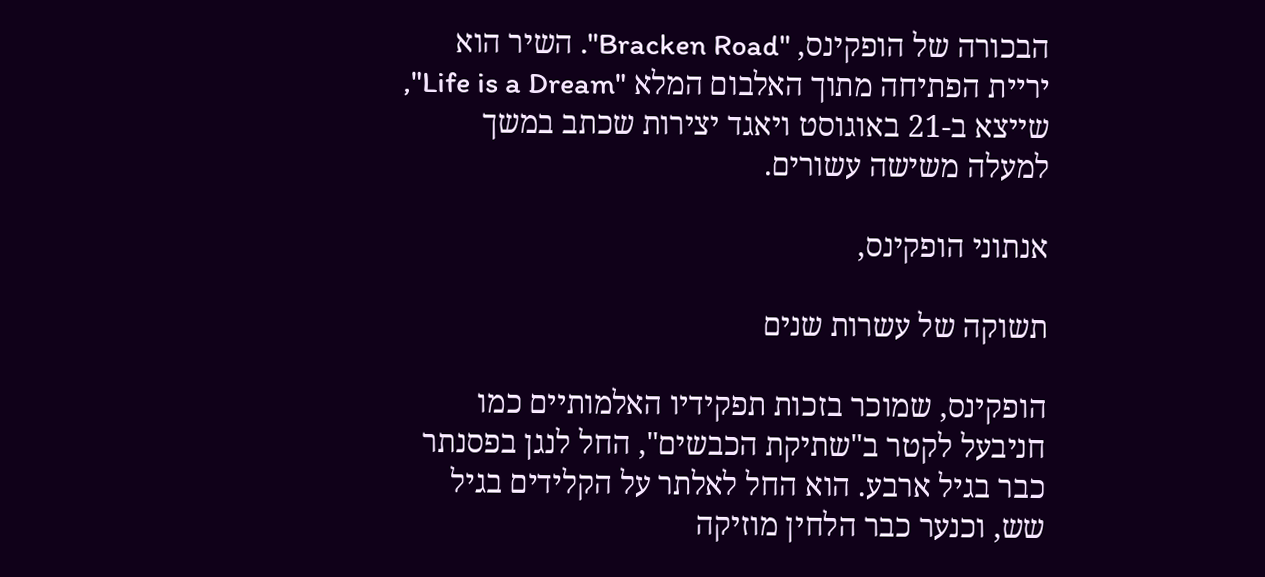הבכורה של הופקינס, "Bracken Road". השיר הוא יריית הפתיחה מתוך האלבום המלא "Life is a Dream", שייצא ב-21 באוגוסט ויאגד יצירות שכתב במשך למעלה משישה עשורים.

אנתוני הופקינס,

תשוקה של עשרות שנים

הופקינס, שמוכר בזכות תפקידיו האלמותיים כמו חניבעל לקטר ב"שתיקת הכבשים", החל לנגן בפסנתר כבר בגיל ארבע. הוא החל לאלתר על הקלידים בגיל שש, וכנער כבר הלחין מוזיקה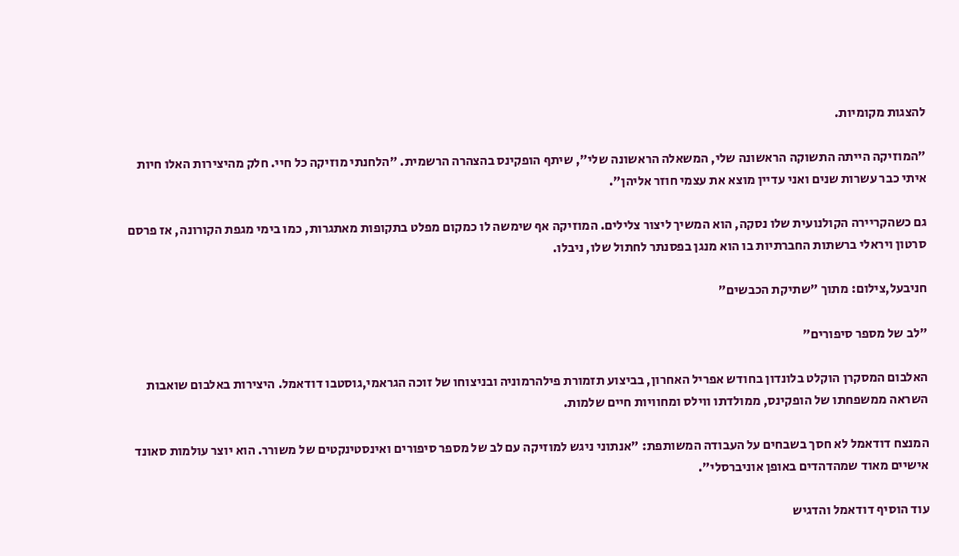להצגות מקומיות.

"המוזיקה הייתה התשוקה הראשונה שלי, המשאלה הראשונה שלי", שיתף הופקינס בהצהרה הרשמית. "הלחנתי מוזיקה כל חיי. חלק מהיצירות האלו חיות איתי כבר עשרות שנים ואני עדיין מוצא את עצמי חוזר אליהן".

גם כשהקריירה הקולנועית שלו נסקה, הוא המשיך ליצור צלילים. המוזיקה אף שימשה לו כמקום מפלט בתקופות מאתגרות, כמו בימי מגפת הקורונה, אז פרסם סרטון ויראלי ברשתות החברתיות בו הוא מנגן בפסנתר לחתול שלו, ניבלו.

חניבעל,צילום: מתוך "שתיקת הכבשים"

"לב של מספר סיפורים"

האלבום המסקרן הוקלט בלונדון בחודש אפריל האחרון, בביצוע תזמורת פילהרמוניה ובניצוחו של זוכה הגראמי,גוסטבו דודאמל. היצירות באלבום שואבות השראה ממשפחתו של הופקינס, ממולדתו ווילס ומחוויות חיים שלמות.

המנצח דודאמל לא חסך בשבחים על העבודה המשותפת: "אנתוני ניגש למוזיקה עם לב של מספר סיפורים ואינסטינקטים של משורר. הוא יוצר עולמות סאונד אישיים מאוד שמהדהדים באופן אוניברסלי".

עוד הוסיף דודאמל והדגיש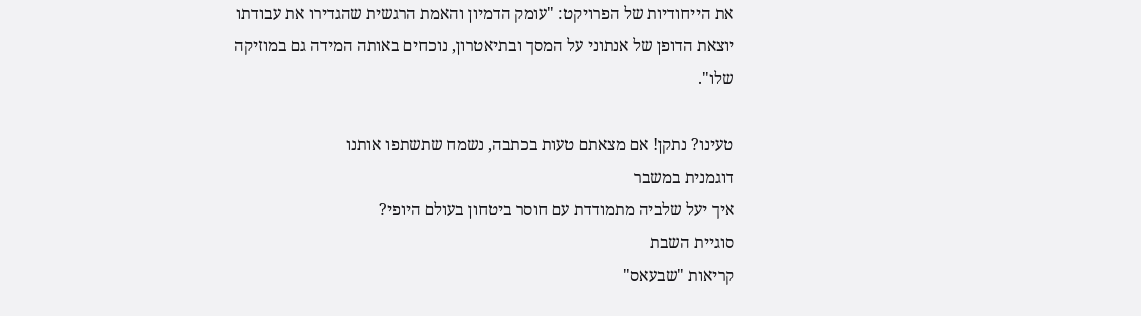את הייחודיות של הפרויקט: "עומק הדמיון והאמת הרגשית שהגדירו את עבודתו יוצאת הדופן של אנתוני על המסך ובתיאטרון, נוכחים באותה המידה גם במוזיקה שלו".

טעינו? נתקן! אם מצאתם טעות בכתבה, נשמח שתשתפו אותנו
דוגמנית במשבר
איך יעל שלביה מתמודדת עם חוסר ביטחון בעולם היופי?
סוגיית השבת
קריאות "שבעאס"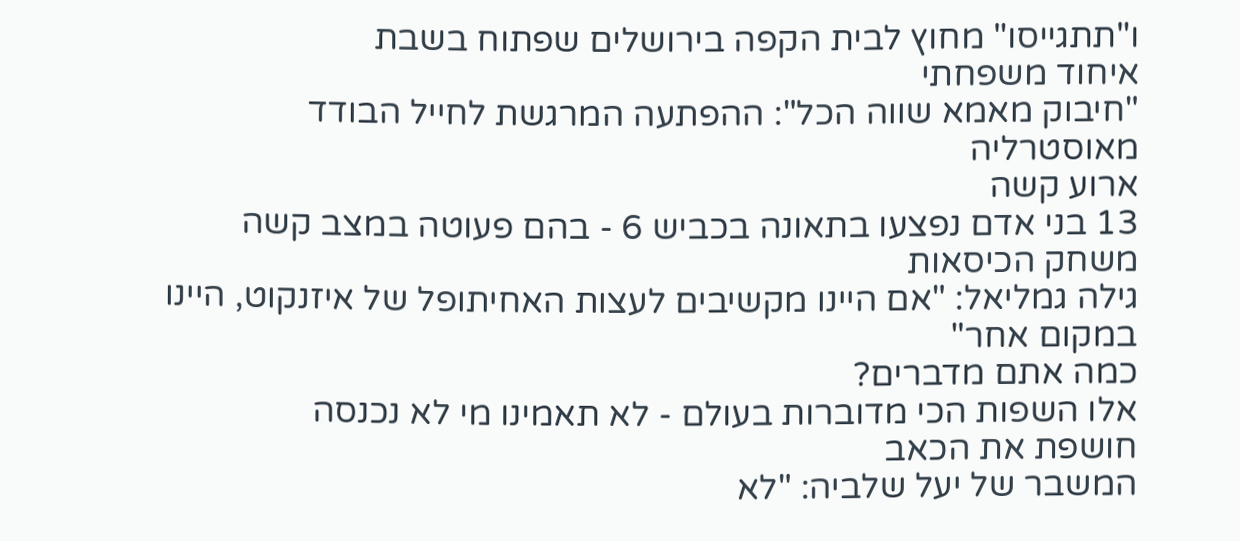ו"תתגייסו" מחוץ לבית הקפה בירושלים שפתוח בשבת
איחוד משפחתי
"חיבוק מאמא שווה הכל": ההפתעה המרגשת לחייל הבודד מאוסטרליה
ארוע קשה
13 בני אדם נפצעו בתאונה בכביש 6 - בהם פעוטה במצב קשה
משחק הכיסאות
גילה גמליאל: "אם היינו מקשיבים לעצות האחיתופל של איזנקוט, היינו במקום אחר"
כמה אתם מדברים?
אלו השפות הכי מדוברות בעולם - לא תאמינו מי לא נכנסה
חושפת את הכאב
המשבר של יעל שלביה: "לא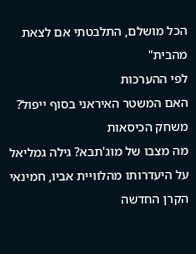הכל מושלם, התלבטתי אם לצאת מהבית"
לפי ההערכות
האם המשטר האיראני בסוף ייפול?
משחק הכיסאות
מה מצבו של מוג'תבא? גילה גמליאל על היעדרותו מהלוויית אביו, חמינאי
הקרן החדשה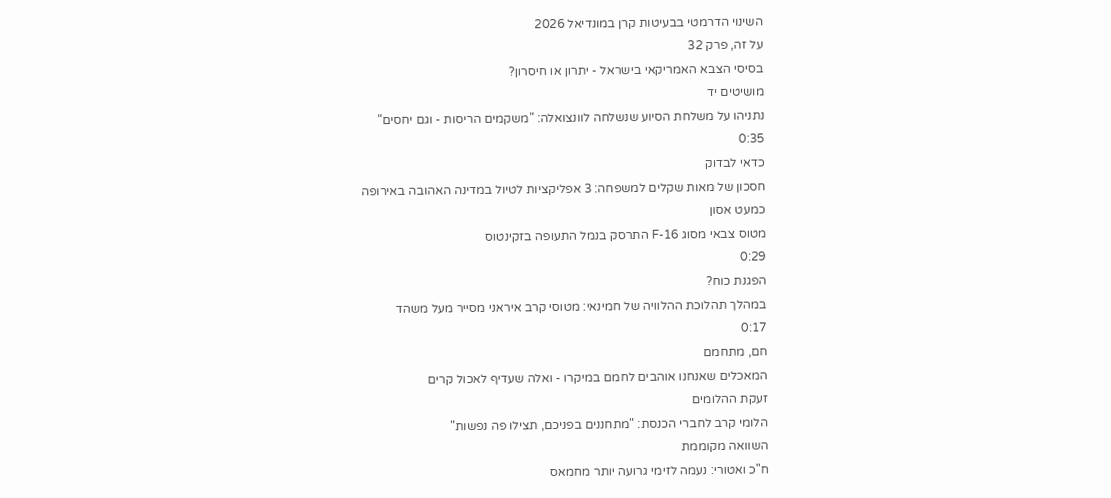השינוי הדרמטי בבעיטות קרן במונדיאל 2026
על זה, פרק 32
בסיסי הצבא האמריקאי בישראל - יתרון או חיסרון?
מושיטים יד
נתניהו על משלחת הסיוע שנשלחה לוונצואלה: "משקמים הריסות - וגם יחסים"
0:35
כדאי לבדוק
חסכון של מאות שקלים למשפחה: 3 אפליקציות לטיול במדינה האהובה באירופה
כמעט אסון
מטוס צבאי מסוג F-16 התרסק בנמל התעופה בזקינטוס
0:29
הפגנת כוח?
במהלך תהלוכת ההלוויה של חמינאי: מטוסי קרב איראני מסייר מעל משהד
0:17
חם, מתחמם
המאכלים שאנחנו אוהבים לחמם במיקרו - ואלה שעדיף לאכול קרים
זעקת ההלומים
הלומי קרב לחברי הכנסת: "מתחננים בפניכם, תצילו פה נפשות"
השוואה מקוממת
ח"כ ואטורי: נעמה לזימי גרועה יותר מחמאס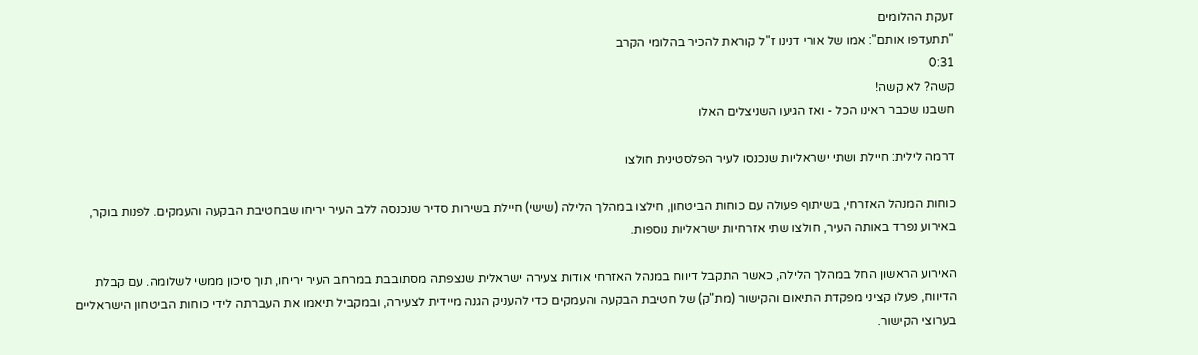זעקת ההלומים
"תתעדפו אותם": אמו של אורי דנינו ז"ל קוראת להכיר בהלומי הקרב
0:31
קשה? לא קשה!
חשבנו שכבר ראינו הכל - ואז הגיעו השניצלים האלו

דרמה לילית: חיילת ושתי ישראליות שנכנסו לעיר הפלסטינית חולצו

כוחות המנהל האזרחי, בשיתוף פעולה עם כוחות הביטחון, חילצו במהלך הלילה (שישי) חיילת בשירות סדיר שנכנסה ללב העיר יריחו שבחטיבת הבקעה והעמקים. לפנות בוקר, באירוע נפרד באותה העיר, חולצו שתי אזרחיות ישראליות נוספות.

האירוע הראשון החל במהלך הלילה, כאשר התקבל דיווח במנהל האזרחי אודות צעירה ישראלית שנצפתה מסתובבת במרחב העיר יריחו, תוך סיכון ממשי לשלומה. עם קבלת הדיווח, פעלו קציני מפקדת התיאום והקישור (מת"ק) של חטיבת הבקעה והעמקים כדי להעניק הגנה מיידית לצעירה, ובמקביל תיאמו את העברתה לידי כוחות הביטחון הישראליים בערוצי הקישור.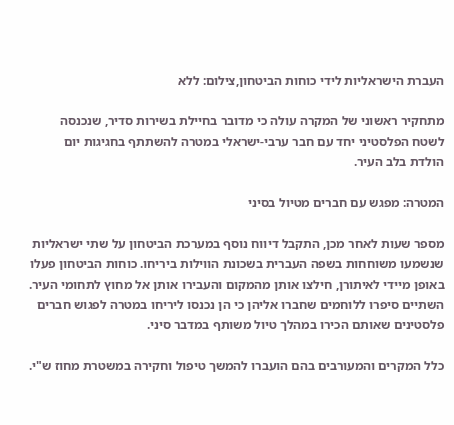העברת הישראליות לידי כוחות הביטחון,צילום: ללא

מתחקיר ראשוני של המקרה עולה כי מדובר בחיילת בשירות סדיר, שנכנסה לשטח הפלסטיני יחד עם חבר ערבי-ישראלי במטרה להשתתף בחגיגות יום הולדת בלב העיר.

המטרה: מפגש עם חברים מטיול בסיני

מספר שעות לאחר מכן, התקבל דיווח נוסף במערכת הביטחון על שתי ישראליות שנשמעו משוחחות בשפה העברית בשכונת הווילות ביריחו. כוחות הביטחון פעלו באופן מיידי לאיתורן, חילצו אותן מהמקום והעבירו אותן אל מחוץ לתחומי העיר. השתיים סיפרו ללוחמים שחברו אליהן כי הן נכנסו ליריחו במטרה לפגוש חברים פלסטינים שאותם הכירו במהלך טיול משותף במדבר סיני.

כלל המקרים והמעורבים בהם הועברו להמשך טיפול וחקירה במשטרת מחוז ש"י.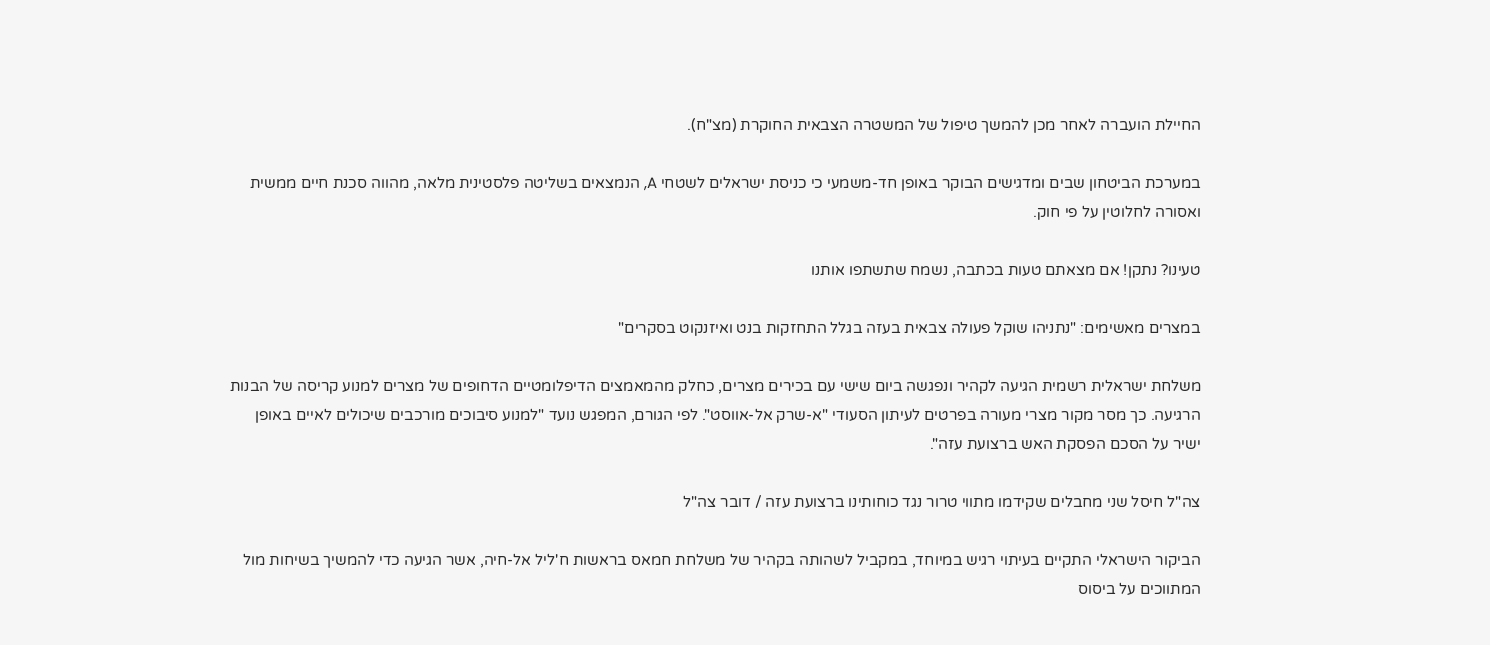החיילת הועברה לאחר מכן להמשך טיפול של המשטרה הצבאית החוקרת (מצ"ח).

במערכת הביטחון שבים ומדגישים הבוקר באופן חד-משמעי כי כניסת ישראלים לשטחי A, הנמצאים בשליטה פלסטינית מלאה, מהווה סכנת חיים ממשית ואסורה לחלוטין על פי חוק.

טעינו? נתקן! אם מצאתם טעות בכתבה, נשמח שתשתפו אותנו

במצרים מאשימים: "נתניהו שוקל פעולה צבאית בעזה בגלל התחזקות בנט ואיזנקוט בסקרים"

משלחת ישראלית רשמית הגיעה לקהיר ונפגשה ביום שישי עם בכירים מצרים, כחלק מהמאמצים הדיפלומטיים הדחופים של מצרים למנוע קריסה של הבנות הרגיעה. כך מסר מקור מצרי מעורה בפרטים לעיתון הסעודי "א-שרק אל-אווסט". לפי הגורם, המפגש נועד "למנוע סיבוכים מורכבים שיכולים לאיים באופן ישיר על הסכם הפסקת האש ברצועת עזה".

צה"ל חיסל שני מחבלים שקידמו מתווי טרור נגד כוחותינו ברצועת עזה / דובר צה"ל

הביקור הישראלי התקיים בעיתוי רגיש במיוחד, במקביל לשהותה בקהיר של משלחת חמאס בראשות ח'ליל אל-חיה, אשר הגיעה כדי להמשיך בשיחות מול המתווכים על ביסוס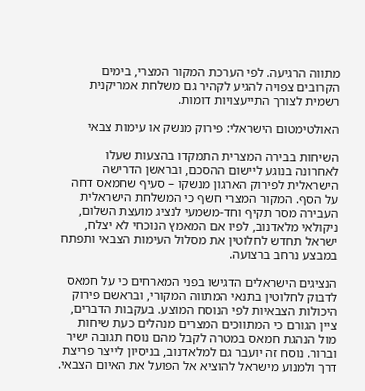מתווה הרגיעה. לפי הערכת המקור המצרי, בימים הקרובים צפויה להגיע לקהיר גם משלחת אמריקנית רשמית לצורך התייעצויות דומות.

האולטימטום הישראלי: פירוק מנשק או עימות צבאי

השיחות בבירה המצרית התמקדו בהצעות שעלו לאחרונה בנוגע ליישום ההסכם, ובראשן הדרישה הישראלית לפירוק הארגון מנשקו – סעיף שחמאס דחה על הסף. המקור המצרי חשף כי המשלחת הישראלית העבירה מסר תקיף וחד-משמעי לנציג מועצת השלום, ניקולאי מלאדנוב, לפיו אם המאמץ הנוכחי לא יצלח, ישראל תחדש לחלוטין את מסלול העימות הצבאי ותפתח במבצע נרחב ברצועה.

הנציגים הישראלים הדגישו בפני המארחים כי על חמאס לדבוק לחלוטין בתנאי המתווה המקורי, ובראשם פירוק היכולות הצבאיות לפי הנוסח המוצע. בעקבות הדברים, ציין הגורם כי המתווכים המצרים מנהלים כעת שיחות מול הנהגת חמאס במטרה לקבל מהם נוסח תגובה ישיר וברור. נוסח זה יועבר גם למלאדנוב, בניסיון לייצר פריצת דרך ולמנוע מישראל להוציא אל הפועל את האיום הצבאי.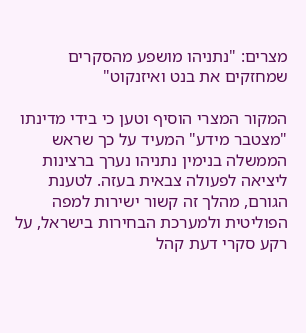מצרים: "נתניהו מושפע מהסקרים שמחזקים את בנט ואיזנקוט"

המקור המצרי הוסיף וטען כי בידי מדינתו "מצטבר מידע" המעיד על כך שראש הממשלה בנימין נתניהו נערך ברצינות ליציאה לפעולה צבאית בעזה. לטענת הגורם, מהלך זה קשור ישירות למפה הפוליטית ולמערכת הבחירות בישראל, על רקע סקרי דעת קהל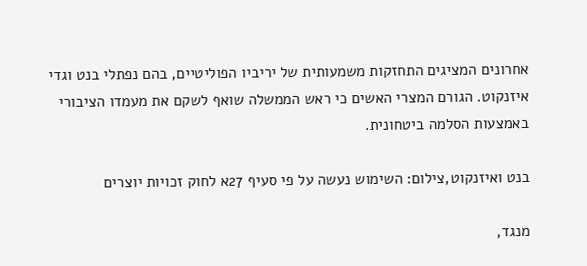אחרונים המציגים התחזקות משמעותית של יריביו הפוליטיים, בהם נפתלי בנט וגדי איזנקוט. הגורם המצרי האשים כי ראש הממשלה שואף לשקם את מעמדו הציבורי באמצעות הסלמה ביטחונית.

בנט ואיזנקוט,צילום: השימוש נעשה על פי סעיף 27א לחוק זכויות יוצרים

מנגד,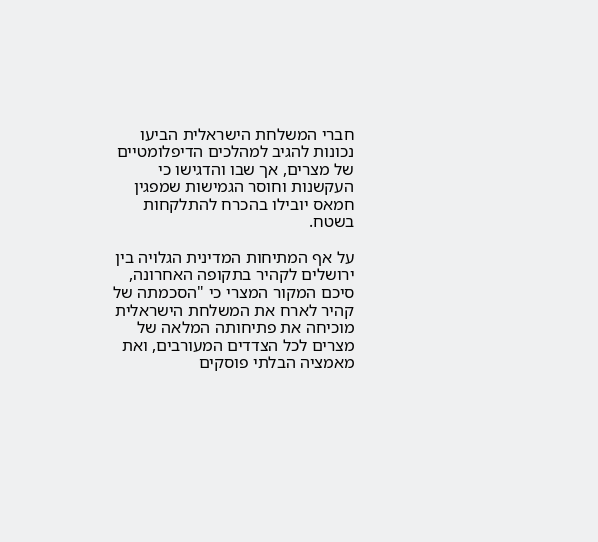חברי המשלחת הישראלית הביעו נכונות להגיב למהלכים הדיפלומטיים של מצרים, אך שבו והדגישו כי העקשנות וחוסר הגמישות שמפגין חמאס יובילו בהכרח להתלקחות בשטח.

על אף המתיחות המדינית הגלויה בין ירושלים לקהיר בתקופה האחרונה, סיכם המקור המצרי כי "הסכמתה של קהיר לארח את המשלחת הישראלית מוכיחה את פתיחותה המלאה של מצרים לכל הצדדים המעורבים, ואת מאמציה הבלתי פוסקים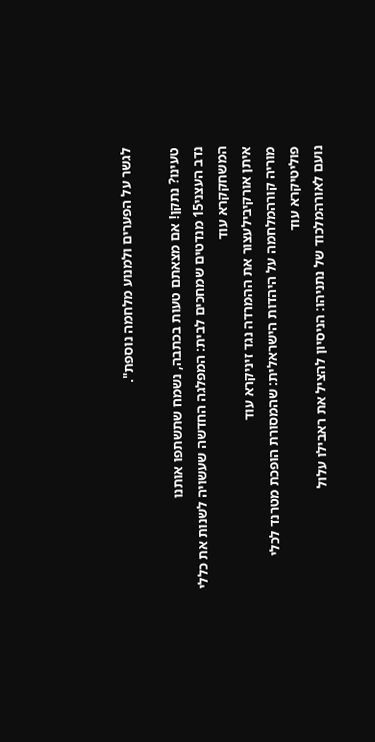לגשר על הפערים ולמנוע מלחמה נוספת".

טעינו? נתקן! אם מצאתם טעות בכתבה, נשמח שתשתפו אותנו
נדב העצני15 מנדטים שמחכים לבית: המפלגה החדשה שעשויה לשנות את כללי המשחקקרא עוד
איתן אורקיבילעצור את ההמרדה נגד זיניקרא עוד
מוריה קורהמלחמה על היהדות הישראלית: שהמסורת הופכת מטרנד לכלי פוליטיקרא עוד
נועם לאורהמלכוד של נתניהו: הניסיון להציל את ראבילו עלול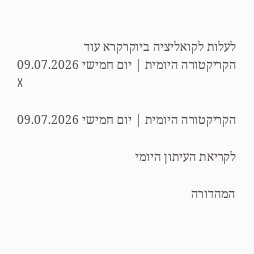לעלות לקואליציה ביוקרקרא עוד
הקריקטורה היומית | יום חמישי 09.07.2026
X

הקריקטורה היומית | יום חמישי 09.07.2026

לקריאת העיתון היומי

המהדורה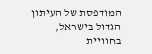המודפסת של העיתון הגדול בישראל, בחוויית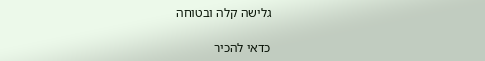גלישה קלה ובטוחה

כדאי להכיר